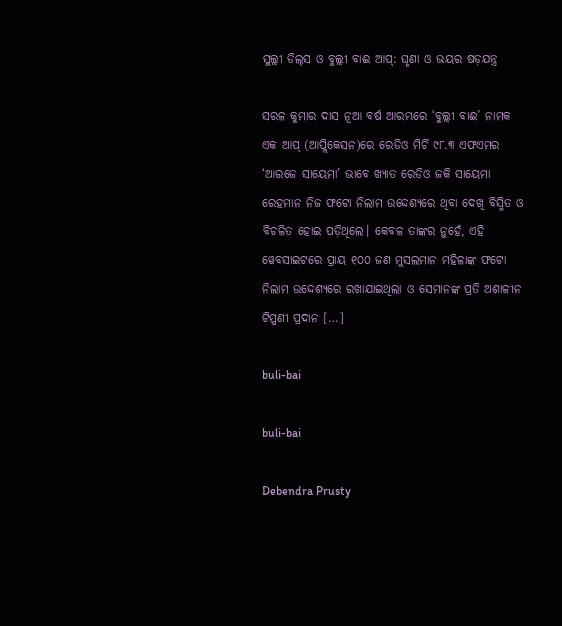ସୁଲ୍ଲୀ ଡିଲ୍‌ସ ଓ ବୁଲ୍ଲୀ ବାଈ ଆପ୍: ଘୃଣା ଓ ଭୟର ଷଡ଼ଯନ୍ତ୍ର

ସରଳ କୁମାର ଦାସ ନୂଆ ବର୍ଷ ଆରମ୍ଭରେ ‘ବୁଲ୍ଲୀ ବାଈ’ ନାମକ ଏକ ଆପ୍ (ଆପ୍ଲିକେସନ)ରେ ରେଡିଓ ମିର୍ଚି ୯୮.୩ ଏଫଏମର ‘ଆରଜେ ସାୟେମା’ ଭାବେ ଖ୍ୟାତ ରେଡିଓ ଜକି ସାୟେମା ରେହମାନ ନିଜ ଫଟୋ ନିଲାମ ଉଦ୍ଦେଶ୍ୟରେ ଥିବା ଦେଖି ବିସ୍ମିତ ଓ ବିଚଳିତ ହୋଇ ପଡ଼ିଥିଲେ। କେବଳ ତାଙ୍କର ନୁହେଁ, ଏହି ୱେବସାଇଟରେ ପ୍ରାୟ ୧୦୦ ଜଣ ମୁସଲମାନ ମହିଳାଙ୍କ ଫଟୋ ନିଲାମ ଉଦ୍ଦେଶ୍ୟରେ ରଖାଯାଇଥିଲା ଓ ସେମାନଙ୍କ ପ୍ରତି ଅଶାଳୀନ ଟିପ୍ପଣୀ ପ୍ରଦାନ […]

buli-bai

buli-bai

Debendra Prusty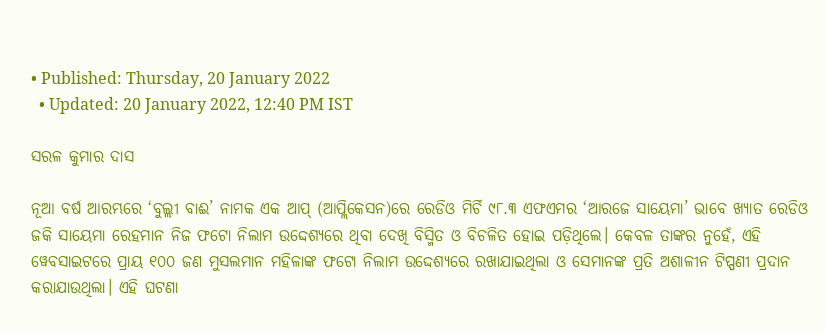• Published: Thursday, 20 January 2022
  • Updated: 20 January 2022, 12:40 PM IST

ସରଳ କୁମାର ଦାସ

ନୂଆ ବର୍ଷ ଆରମ୍ଭରେ ‘ବୁଲ୍ଲୀ ବାଈ’ ନାମକ ଏକ ଆପ୍ (ଆପ୍ଲିକେସନ)ରେ ରେଡିଓ ମିର୍ଚି ୯୮.୩ ଏଫଏମର ‘ଆରଜେ ସାୟେମା’ ଭାବେ ଖ୍ୟାତ ରେଡିଓ ଜକି ସାୟେମା ରେହମାନ ନିଜ ଫଟୋ ନିଲାମ ଉଦ୍ଦେଶ୍ୟରେ ଥିବା ଦେଖି ବିସ୍ମିତ ଓ ବିଚଳିତ ହୋଇ ପଡ଼ିଥିଲେ। କେବଳ ତାଙ୍କର ନୁହେଁ, ଏହି ୱେବସାଇଟରେ ପ୍ରାୟ ୧୦୦ ଜଣ ମୁସଲମାନ ମହିଳାଙ୍କ ଫଟୋ ନିଲାମ ଉଦ୍ଦେଶ୍ୟରେ ରଖାଯାଇଥିଲା ଓ ସେମାନଙ୍କ ପ୍ରତି ଅଶାଳୀନ ଟିପ୍ପଣୀ ପ୍ରଦାନ କରାଯାଉଥିଲା। ଏହି ଘଟଣା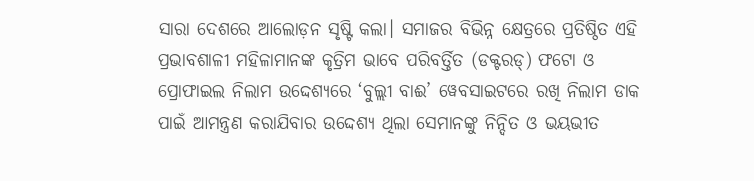ସାରା ଦେଶରେ ଆଲୋଡ଼ନ ସୃଷ୍ଟି କଲା। ସମାଜର ବିଭିନ୍ନ କ୍ଷେତ୍ରରେ ପ୍ରତିଷ୍ଠିତ ଏହି ପ୍ରଭାବଶାଳୀ ମହିଳାମାନଙ୍କ କୃତ୍ରିମ ଭାବେ ପରିବର୍ତ୍ତିତ (ଡକ୍ଟରଡ୍) ଫଟୋ ଓ ପ୍ରୋଫାଇଲ ନିଲାମ ଉଦ୍ଦେଶ୍ୟରେ ‘ବୁଲ୍ଲୀ ବାଈ’ ୱେବସାଇଟରେ ରଖି ନିଲାମ ଡାକ ପାଇଁ ଆମନ୍ତ୍ରଣ କରାଯିବାର ଉଦ୍ଦେଶ୍ୟ ଥିଲା ସେମାନଙ୍କୁ ନିନ୍ଦିତ ଓ ଭୟଭୀତ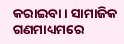କରାଇବା। ସାମାଜିକ ଗଣମାଧ୍ୟମରେ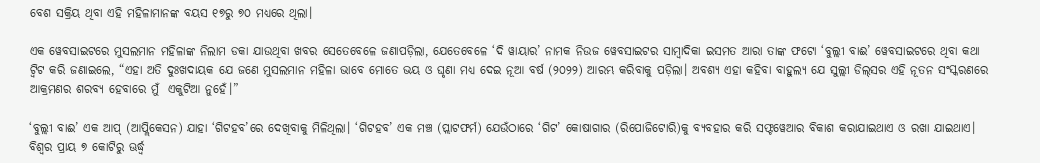ବେଶ ସକ୍ରିୟ ଥିବା ଏହି ମହିଳାମାନଙ୍କ ବୟସ ୧୭ରୁ ୭୦ ମଧ୍ୟରେ ଥିଲା।

ଏକ ୱେବସାଇଟରେ ମୁସଲମାନ ମହିଳାଙ୍କ ନିଲାମ ଡକା ଯାଉଥିବା ଖବର ସେତେବେଳେ ଜଣାପଡ଼ିଲା, ଯେତେବେଳେ ‘ଦି ୱାୟାର’ ନାମକ ନିଉଜ ୱେବସାଇଟର ସାମ୍ୱାଦିକା ଇସମତ ଆରା ତାଙ୍କ ଫଟୋ ‘ବୁଲ୍ଲୀ ବାଈ’ ୱେବସାଇଟରେ ଥିବା କଥା ଟ୍ୱିଟ କରି ଜଣାଇଲେ, “ଏହା ଅତି ଦୁଃଖଦାୟକ ଯେ ଜଣେ ମୁସଲମାନ ମହିଳା ଭାବେ ମୋତେ ଭୟ ଓ ଘୃଣା ମଧ୍ୟ ଦେଇ ନୂଆ ବର୍ଷ (୨୦୨୨) ଆରମ୍ଭ କରିବାକୁ ପଡ଼ିଲା। ଅବଶ୍ୟ ଏହା କହିବା ବାହୁଲ୍ୟ ଯେ ସୁଲ୍ଲୀ ଡିଲ୍‌ସର ଏହି ନୂତନ ସଂସ୍କରଣରେ ଆକ୍ରମଣର ଶରବ୍ୟ ହେବାରେ ମୁଁ  ଏକୁଟିଆ ନୁହେଁ।”

‘ବୁଲ୍ଲୀ ବାଈ’ ଏକ ଆପ୍ (ଆପ୍ଲିକେସନ) ଯାହା ‘ଗିଟହବ’ରେ ଦେଖିବାକୁ ମିଳିଥିଲା। ‘ଗିଟହବ’ ଏକ ମଞ୍ଚ (ପ୍ଲାଟଫର୍ମ) ଯେଉଁଠାରେ ‘ଗିଟ’ କୋଷାଗାର (ରିପୋଜିଟୋରି)କୁ ବ୍ୟବହାର କରି ସଫ୍ଟୱେଆର ବିକାଶ କରାଯାଇଥାଏ ଓ ରଖା ଯାଇଥାଏ। ବିଶ୍ୱର ପ୍ରାୟ ୭ କୋଟିରୁ ଊର୍ଦ୍ଧ୍ୱ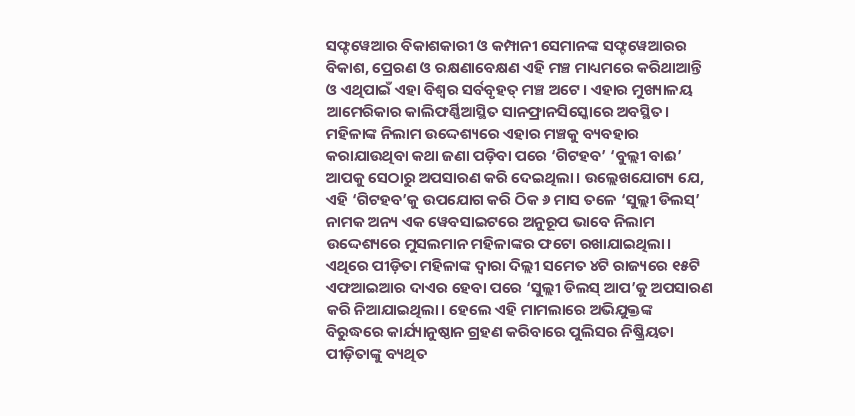ସଫ୍ଟୱେଆର ବିକାଶକାରୀ ଓ କମ୍ପାନୀ ସେମାନଙ୍କ ସଫ୍ଟୱେଆରର ବିକାଶ, ପ୍ରେରଣ ଓ ରକ୍ଷଣାବେକ୍ଷଣ ଏହି ମଞ୍ଚ ମାଧ୍ୟମରେ କରିଥାଆନ୍ତି ଓ ଏଥିପାଇଁ ଏହା ବିଶ୍ୱର ସର୍ବବୃହତ୍ ମଞ୍ଚ ଅଟେ। ଏହାର ମୁଖ୍ୟାଳୟ ଆମେରିକାର କାଲିଫର୍ଣ୍ଣିଆସ୍ଥିତ ସାନଫ୍ରାନସିସ୍କୋରେ ଅବସ୍ଥିତ। ମହିଳାଙ୍କ ନିଲାମ ଉଦ୍ଦେଶ୍ୟରେ ଏହାର ମଞ୍ଚକୁ ବ୍ୟବହାର କରାଯାଉଥିବା କଥା ଜଣା ପଡ଼ିବା ପରେ ‘ଗିଟହବ’ ‘ବୁଲ୍ଲୀ ବାଈ’ ଆପକୁ ସେଠାରୁ ଅପସାରଣ କରି ଦେଇଥିଲା। ଉଲ୍ଲେଖଯୋଗ୍ୟ ଯେ, ଏହି ‘ଗିଟହବ’କୁ ଉପଯୋଗ କରି ଠିକ ୬ ମାସ ତଳେ ‘ସୁଲ୍ଲୀ ଡିଲସ୍’ ନାମକ ଅନ୍ୟ ଏକ ୱେବସାଇଟରେ ଅନୁରୂପ ଭାବେ ନିଲାମ ଉଦ୍ଦେଶ୍ୟରେ ମୁସଲମାନ ମହିଳାଙ୍କର ଫଟୋ ରଖାଯାଇଥିଲା। ଏଥିରେ ପୀଡ଼ିତା ମହିଳାଙ୍କ ଦ୍ୱାରା ଦିଲ୍ଲୀ ସମେତ ୪ଟି ରାଜ୍ୟରେ ୧୫ଟି ଏଫଆଇଆର ଦାଏର ହେବା ପରେ ‘ସୁଲ୍ଲୀ ଡିଲସ୍ ଆପ’କୁ ଅପସାରଣ କରି ନିଆଯାଇଥିଲା। ହେଲେ ଏହି ମାମଲାରେ ଅଭିଯୁକ୍ତଙ୍କ ବିରୁଦ୍ଧରେ କାର୍ଯ୍ୟାନୁଷ୍ଠାନ ଗ୍ରହଣ କରିବାରେ ପୁଲିସର ନିଷ୍କ୍ରିୟତା ପୀଡ଼ିତାଙ୍କୁ ବ୍ୟଥିତ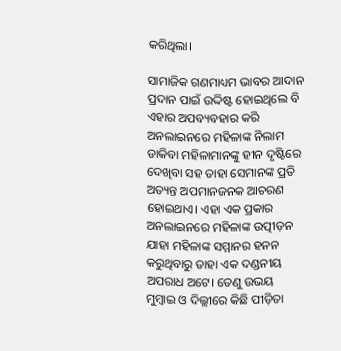କରିଥିଲା।

ସାମାଜିକ ଗଣମାଧ୍ୟମ ଭାବର ଆଦାନ ପ୍ରଦାନ ପାଇଁ ଉଦ୍ଦିଷ୍ଟ ହୋଇଥିଲେ ବି ଏହାର ଅପବ୍ୟବହାର କରି ଅନଲାଇନରେ ମହିଳାଙ୍କ ନିଲାମ ଡାକିବା ମହିଳାମାନଙ୍କୁ ହୀନ ଦୃଷ୍ଟିରେ ଦେଖିବା ସହ ତାହା ସେମାନଙ୍କ ପ୍ରତି ଅତ୍ୟନ୍ତ ଅପମାନଜନକ ଆଚରଣ ହୋଇଥାଏ। ଏହା ଏକ ପ୍ରକାର ଅନଲାଇନରେ ମହିଳାଙ୍କ ଉତ୍ପୀଡ଼ନ ଯାହା ମହିଳାଙ୍କ ସମ୍ମାନର ହନନ କରୁଥିବାରୁ ତାହା ଏକ ଦଣ୍ଡନୀୟ ଅପରାଧ ଅଟେ। ତେଣୁ ଉଭୟ ମୁମ୍ୱାଇ ଓ ଦିଲ୍ଲୀରେ କିଛି ପୀଡ଼ିତା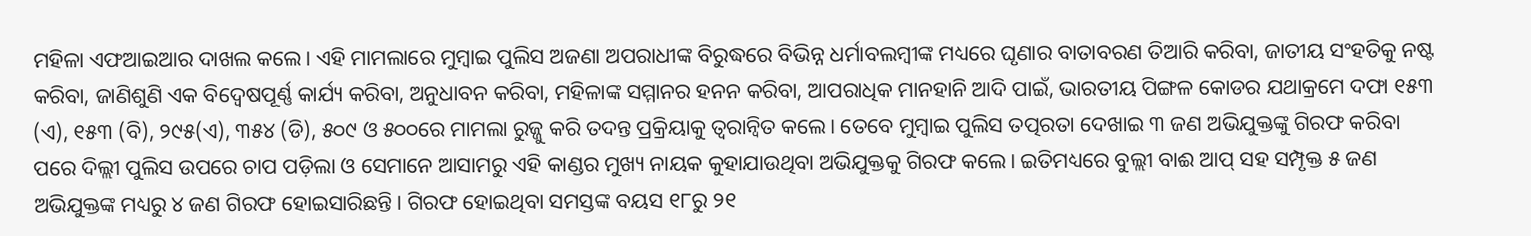ମହିଳା ଏଫଆଇଆର ଦାଖଲ କଲେ। ଏହି ମାମଲାରେ ମୁମ୍ୱାଇ ପୁଲିସ ଅଜଣା ଅପରାଧୀଙ୍କ ବିରୁଦ୍ଧରେ ବିଭିନ୍ନ ଧର୍ମାବଲମ୍ୱୀଙ୍କ ମଧ୍ୟରେ ଘୃଣାର ବାତାବରଣ ତିଆରି କରିବା, ଜାତୀୟ ସଂହତିକୁ ନଷ୍ଟ କରିବା, ଜାଣିଶୁଣି ଏକ ବିଦ୍ୱେଷପୂର୍ଣ୍ଣ କାର୍ଯ୍ୟ କରିବା, ଅନୁଧାବନ କରିବା, ମହିଳାଙ୍କ ସମ୍ମାନର ହନନ କରିବା, ଆପରାଧିକ ମାନହାନି ଆଦି ପାଇଁ, ଭାରତୀୟ ପିଙ୍ଗଳ କୋଡର ଯଥାକ୍ରମେ ଦଫା ୧୫୩ (ଏ), ୧୫୩ (ବି), ୨୯୫(ଏ), ୩୫୪ (ଡି), ୫୦୯ ଓ ୫୦୦ରେ ମାମଲା ରୁଜ୍ଜୁ କରି ତଦନ୍ତ ପ୍ରକ୍ରିୟାକୁ ତ୍ୱରାନ୍ୱିତ କଲେ। ତେବେ ମୁମ୍ୱାଇ ପୁଲିସ ତତ୍ପରତା ଦେଖାଇ ୩ ଜଣ ଅଭିଯୁକ୍ତଙ୍କୁ ଗିରଫ କରିବା ପରେ ଦିଲ୍ଲୀ ପୁଲିସ ଉପରେ ଚାପ ପଡ଼ିଲା ଓ ସେମାନେ ଆସାମରୁ ଏହି କାଣ୍ଡର ମୁଖ୍ୟ ନାୟକ କୁହାଯାଉଥିବା ଅଭିଯୁକ୍ତକୁ ଗିରଫ କଲେ। ଇତିମଧ୍ୟରେ ବୁଲ୍ଲୀ ବାଈ ଆପ୍ ସହ ସମ୍ପୃକ୍ତ ୫ ଜଣ ଅଭିଯୁକ୍ତଙ୍କ ମଧ୍ୟରୁ ୪ ଜଣ ଗିରଫ ହୋଇସାରିଛନ୍ତି। ଗିରଫ ହୋଇଥିବା ସମସ୍ତଙ୍କ ବୟସ ୧୮ରୁ ୨୧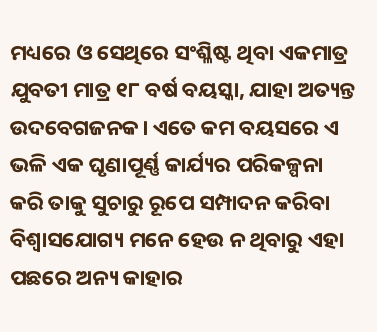ମଧ୍ୟରେ ଓ ସେଥିରେ ସଂଶ୍ଳିଷ୍ଟ ଥିବା ଏକମାତ୍ର ଯୁବତୀ ମାତ୍ର ୧୮ ବର୍ଷ ବୟସ୍କା, ଯାହା ଅତ୍ୟନ୍ତ ଉଦବେଗଜନକ। ଏତେ କମ ବୟସରେ ଏ ଭଳି ଏକ ଘୃଣାପୂର୍ଣ୍ଣ କାର୍ଯ୍ୟର ପରିକଳ୍ପନା କରି ତାକୁ ସୁଚାରୁ ରୂପେ ସମ୍ପାଦନ କରିବା ବିଶ୍ୱାସଯୋଗ୍ୟ ମନେ ହେଉ ନ ଥିବାରୁ ଏହା ପଛରେ ଅନ୍ୟ କାହାର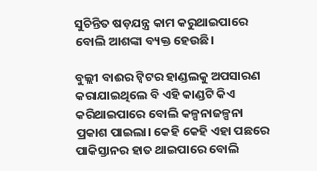ସୁଚିନ୍ତିତ ଷଡ଼ଯନ୍ତ୍ର କାମ କରୁଥାଇପାରେ ବୋଲି ଆଶଙ୍କା ବ୍ୟକ୍ତ ହେଉଛି।

ବୁଲ୍ଲୀ ବାଈର ଟ୍ୱିଟର ହାଣ୍ଡଲକୁ ଅପସାରଣ କରାଯାଇଥିଲେ ବି ଏହି କାଣ୍ଡଟି କିଏ କରିଥାଇପାରେ ବୋଲି କଳ୍ପନାଜଳ୍ପନା ପ୍ରକାଶ ପାଇଲା। କେହି କେହି ଏହା ପଛରେ ପାକିସ୍ତାନର ହାତ ଥାଇପାରେ ବୋଲି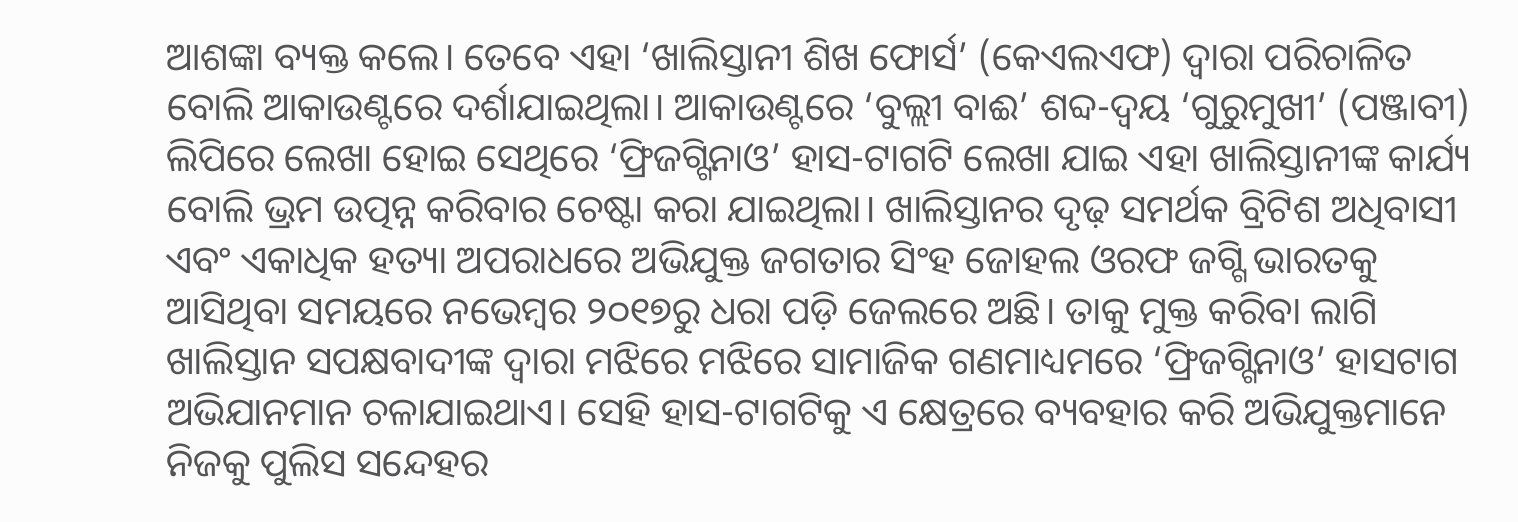ଆଶଙ୍କା ବ୍ୟକ୍ତ କଲେ। ତେବେ ଏହା ‘ଖାଲିସ୍ତାନୀ ଶିଖ ଫୋର୍ସ’ (କେଏଲଏଫ) ଦ୍ୱାରା ପରିଚାଳିତ ବୋଲି ଆକାଉଣ୍ଟରେ ଦର୍ଶାଯାଇଥିଲା। ଆକାଉଣ୍ଟରେ ‘ବୁଲ୍ଲୀ ବାଈ’ ଶବ୍ଦ-ଦ୍ୱୟ ‘ଗୁରୁମୁଖୀ’ (ପଞ୍ଜାବୀ) ଲିପିରେ ଲେଖା ହୋଇ ସେଥିରେ ‘ଫ୍ରିଜଗ୍ଗିନାଓ’ ହାସ-ଟାଗଟି ଲେଖା ଯାଇ ଏହା ଖାଲିସ୍ତାନୀଙ୍କ କାର୍ଯ୍ୟ ବୋଲି ଭ୍ରମ ଉତ୍ପନ୍ନ କରିବାର ଚେଷ୍ଟା କରା ଯାଇଥିଲା। ଖାଲିସ୍ତାନର ଦୃଢ଼ ସମର୍ଥକ ବ୍ରିଟିଶ ଅଧିବାସୀ ଏବଂ ଏକାଧିକ ହତ୍ୟା ଅପରାଧରେ ଅଭିଯୁକ୍ତ ଜଗତାର ସିଂହ ଜୋହଲ ଓରଫ ଜଗ୍ଗି ଭାରତକୁ ଆସିଥିବା ସମୟରେ ନଭେମ୍ୱର ୨୦୧୭ରୁ ଧରା ପଡ଼ି ଜେଲରେ ଅଛି। ତାକୁ ମୁକ୍ତ କରିବା ଲାଗି ଖାଲିସ୍ତାନ ସପକ୍ଷବାଦୀଙ୍କ ଦ୍ୱାରା ମଝିରେ ମଝିରେ ସାମାଜିକ ଗଣମାଧ୍ୟମରେ ‘ଫ୍ରିଜଗ୍ଗିନାଓ’ ହାସଟାଗ ଅଭିଯାନମାନ ଚଳାଯାଇଥାଏ। ସେହି ହାସ-ଟାଗଟିକୁ ଏ କ୍ଷେତ୍ରରେ ବ୍ୟବହାର କରି ଅଭିଯୁକ୍ତମାନେ ନିଜକୁ ପୁଲିସ ସନ୍ଦେହର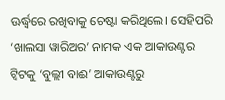ଊର୍ଦ୍ଧ୍ୱରେ ରଖିବାକୁ ଚେଷ୍ଟା କରିଥିଲେ। ସେହିପରି ‘ଖାଲସା ୱାରିଅର’ ନାମକ ଏକ ଆକାଉଣ୍ଟର ଟ୍ୱିଟକୁ ‘ବୁଲ୍ଲୀ ବାଈ’ ଆକାଉଣ୍ଟରୁ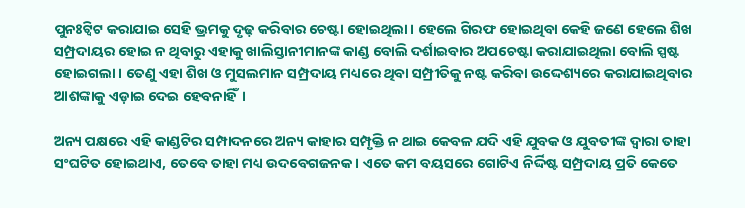ପୁନଃଟ୍ୱିଟ କରାଯାଇ ସେହି ଭ୍ରମକୁ ଦୃଢ଼ କରିବାର ଚେଷ୍ଟା ହୋଇଥିଲା। ହେଲେ ଗିରଫ ହୋଇଥିବା କେହି ଜଣେ ହେଲେ ଶିଖ ସମ୍ପ୍ରଦାୟର ହୋଇ ନ ଥିବାରୁ ଏହାକୁ ଖାଲିସ୍ତାନୀମାନଙ୍କ କାଣ୍ଡ ବୋଲି ଦର୍ଶାଇବାର ଅପଚେଷ୍ଟା କରାଯାଇଥିଲା ବୋଲି ସ୍ପଷ୍ଟ ହୋଇଗଲା। ତେଣୁ ଏହା ଶିଖ ଓ ମୁସଲମାନ ସମ୍ପ୍ରଦାୟ ମଧ୍ୟରେ ଥିବା ସମ୍ପ୍ରୀତିକୁ ନଷ୍ଟ କରିବା ଉଦ୍ଦେଶ୍ୟରେ କରାଯାଇଥିବାର ଆଶଙ୍କାକୁ ଏଡ଼ାଇ ଦେଇ ହେବନାହିଁ।

ଅନ୍ୟ ପକ୍ଷରେ ଏହି କାଣ୍ଡଟିର ସମ୍ପାଦନରେ ଅନ୍ୟ କାହାର ସମ୍ପୃକ୍ତି ନ ଥାଇ କେବଳ ଯଦି ଏହି ଯୁବକ ଓ ଯୁବତୀଙ୍କ ଦ୍ୱାରା ତାହା ସଂଘଟିତ ହୋଇଥାଏ, ତେବେ ତାହା ମଧ୍ୟ ଉଦବେଗଜନକ। ଏତେ କମ ବୟସରେ ଗୋଟିଏ ନିର୍ଦ୍ଦିଷ୍ଟ ସମ୍ପ୍ରଦାୟ ପ୍ରତି କେତେ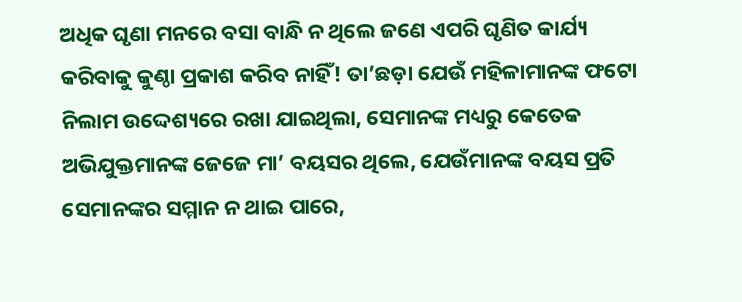ଅଧିକ ଘୃଣା ମନରେ ବସା ବାନ୍ଧି ନ ଥିଲେ ଜଣେ ଏପରି ଘୃଣିତ କାର୍ଯ୍ୟ କରିବାକୁ କୁଣ୍ଠା ପ୍ରକାଶ କରିବ ନାହିଁ! ତା’ଛଡ଼ା ଯେଉଁ ମହିଳାମାନଙ୍କ ଫଟୋ ନିଲାମ ଉଦ୍ଦେଶ୍ୟରେ ରଖା ଯାଇଥିଲା, ସେମାନଙ୍କ ମଧ୍ୟରୁ କେତେକ ଅଭିଯୁକ୍ତମାନଙ୍କ ଜେଜେ ମା’ ବୟସର ଥିଲେ, ଯେଉଁମାନଙ୍କ ବୟସ ପ୍ରତି ସେମାନଙ୍କର ସମ୍ମାନ ନ ଥାଇ ପାରେ,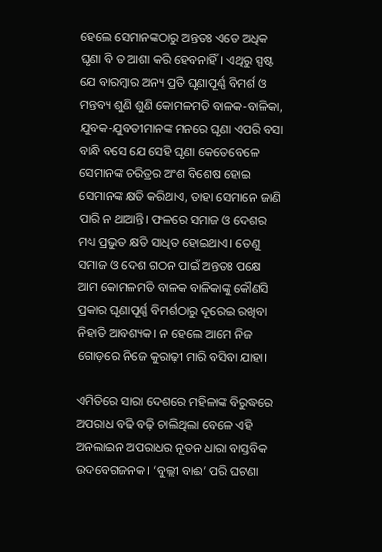ହେଲେ ସେମାନଙ୍କଠାରୁ ଅନ୍ତତଃ ଏତେ ଅଧିକ ଘୃଣା ବି ତ ଆଶା କରି ହେବନାହିଁ। ଏଥିରୁ ସ୍ପଷ୍ଟ ଯେ ବାରମ୍ୱାର ଅନ୍ୟ ପ୍ରତି ଘୃଣାପୂର୍ଣ୍ଣ ବିମର୍ଶ ଓ ମନ୍ତବ୍ୟ ଶୁଣି ଶୁଣି କୋମଳମତି ବାଳକ-ବାଳିକା, ଯୁବକ-ଯୁବତୀମାନଙ୍କ ମନରେ ଘୃଣା ଏପରି ବସା ବାନ୍ଧି ବସେ ଯେ ସେହି ଘୃଣା କେତେବେଳେ ସେମାନଙ୍କ ଚରିତ୍ରର ଅଂଶ ବିଶେଷ ହୋଇ ସେମାନଙ୍କ କ୍ଷତି କରିଥାଏ, ତାହା ସେମାନେ ଜାଣି ପାରି ନ ଥାଆନ୍ତି। ଫଳରେ ସମାଜ ଓ ଦେଶର ମଧ୍ୟ ପ୍ରଭୁତ କ୍ଷତି ସାଧିତ ହୋଇଥାଏ। ତେଣୁ ସମାଜ ଓ ଦେଶ ଗଠନ ପାଇଁ ଅନ୍ତତଃ ପକ୍ଷେ ଆମ କୋମଳମତି ବାଳକ ବାଳିକାଙ୍କୁ କୌଣସି ପ୍ରକାର ଘୃଣାପୂର୍ଣ୍ଣ ବିମର୍ଶଠାରୁ ଦୂରେଇ ରଖିବା ନିହାତି ଆବଶ୍ୟକ। ନ ହେଲେ ଆମେ ନିଜ ଗୋଡ଼ରେ ନିଜେ କୁରାଢ଼ୀ ମାରି ବସିବା ଯାହା।

ଏମିତିରେ ସାରା ଦେଶରେ ମହିଳାଙ୍କ ବିରୁଦ୍ଧରେ ଅପରାଧ ବଢି ବଢ଼ି ଚାଲିଥିଲା ବେଳେ ଏହି ଅନଲାଇନ ଅପରାଧର ନୂତନ ଧାରା ବାସ୍ତବିକ ଉଦବେଗଜନକ। ‘ବୁଲ୍ଲୀ ବାଈ’ ପରି ଘଟଣା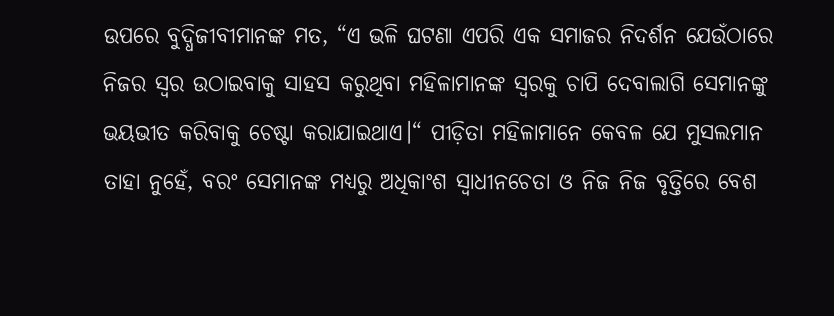ଉପରେ ବୁଦ୍ଧିଜୀବୀମାନଙ୍କ ମତ, “ଏ ଭଳି ଘଟଣା ଏପରି ଏକ ସମାଜର ନିଦର୍ଶନ ଯେଉଁଠାରେ ନିଜର ସ୍ୱର ଉଠାଇବାକୁ ସାହସ କରୁଥିବା ମହିଳାମାନଙ୍କ ସ୍ୱରକୁ ଚାପି ଦେବାଲାଗି ସେମାନଙ୍କୁ ଭୟଭୀତ କରିବାକୁ ଚେଷ୍ଟା କରାଯାଇଥାଏ।“ ପୀଡ଼ିତା ମହିଳାମାନେ କେବଳ ଯେ ମୁସଲମାନ ତାହା ନୁହେଁ, ବରଂ ସେମାନଙ୍କ ମଧ୍ୟରୁ ଅଧିକାଂଶ ସ୍ୱାଧୀନଚେତା ଓ ନିଜ ନିଜ ବୃତ୍ତିରେ ବେଶ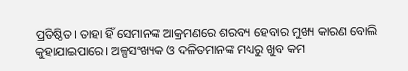ପ୍ରତିଷ୍ଠିତ। ତାହା ହିଁ ସେମାନଙ୍କ ଆକ୍ରମଣରେ ଶରବ୍ୟ ହେବାର ମୁଖ୍ୟ କାରଣ ବୋଲି କୁହାଯାଇପାରେ। ଅଳ୍ପସଂଖ୍ୟକ ଓ ଦଳିତମାନଙ୍କ ମଧ୍ୟରୁ ଖୁବ କମ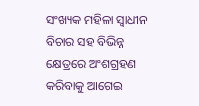ସଂଖ୍ୟକ ମହିଳା ସ୍ୱାଧୀନ ବିଚାର ସହ ବିଭିନ୍ନ କ୍ଷେତ୍ରରେ ଅଂଶଗ୍ରହଣ କରିବାକୁ ଆଗେଇ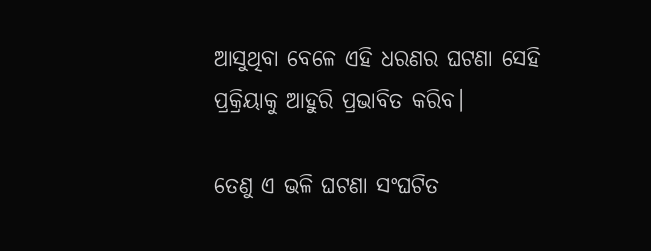ଆସୁଥିବା ବେଳେ ଏହି ଧରଣର ଘଟଣା ସେହି ପ୍ରକ୍ରିୟାକୁ ଆହୁରି ପ୍ରଭାବିତ କରିବ।

ତେଣୁ ଏ ଭଳି ଘଟଣା ସଂଘଟିତ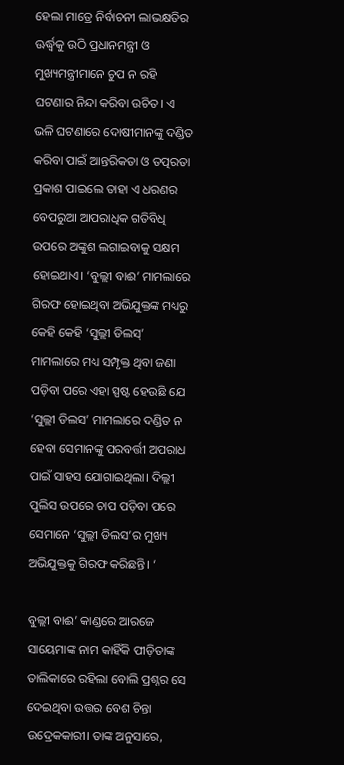ହେଲା ମାତ୍ରେ ନିର୍ବାଚନୀ ଲାଭକ୍ଷତିର ଊର୍ଦ୍ଧ୍ୱକୁ ଉଠି ପ୍ରଧାନମନ୍ତ୍ରୀ ଓ ମୁଖ୍ୟମନ୍ତ୍ରୀମାନେ ଚୁପ ନ ରହି ଘଟଣାର ନିନ୍ଦା କରିବା ଉଚିତ। ଏ ଭଳି ଘଟଣାରେ ଦୋଷୀମାନଙ୍କୁ ଦଣ୍ଡିତ କରିବା ପାଇଁ ଆନ୍ତରିକତା ଓ ତତ୍ପରତା ପ୍ରକାଶ ପାଇଲେ ତାହା ଏ ଧରଣର ବେପରୁଆ ଆପରାଧିକ ଗତିବିଧି ଉପରେ ଅଙ୍କୁଶ ଲଗାଇବାକୁ ସକ୍ଷମ ହୋଇଥାଏ। ‘ବୁଲ୍ଲୀ ବାଈ’ ମାମଲାରେ ଗିରଫ ହୋଇଥିବା ଅଭିଯୁକ୍ତଙ୍କ ମଧ୍ୟରୁ କେହି କେହି ‘ସୁଲ୍ଲୀ ଡିଲସ୍’ ମାମଲାରେ ମଧ୍ୟ ସମ୍ପୃକ୍ତ ଥିବା ଜଣା ପଡ଼ିବା ପରେ ଏହା ସ୍ପଷ୍ଟ ହେଉଛି ଯେ ‘ସୁଲ୍ଲୀ ଡିଲସ’ ମାମଲାରେ ଦଣ୍ଡିତ ନ ହେବା ସେମାନଙ୍କୁ ପରବର୍ତ୍ତୀ ଅପରାଧ ପାଇଁ ସାହସ ଯୋଗାଇଥିଲା। ଦିଲ୍ଲୀ ପୁଲିସ ଉପରେ ଚାପ ପଡ଼ିବା ପରେ ସେମାନେ ‘ସୁଲ୍ଲୀ ଡିଲସ’ର ମୁଖ୍ୟ ଅଭିଯୁକ୍ତକୁ ଗିରଫ କରିଛନ୍ତି। ‘

ବୁଲ୍ଲୀ ବାଈ’ କାଣ୍ଡରେ ଆରଜେ ସାୟେମାଙ୍କ ନାମ କାହିଁକି ପୀଡ଼ିତାଙ୍କ ତାଲିକାରେ ରହିଲା ବୋଲି ପ୍ରଶ୍ନର ସେ ଦେଇଥିବା ଉତ୍ତର ବେଶ ଚିନ୍ତା ଉଦ୍ରେକକାରୀ। ତାଙ୍କ ଅନୁସାରେ,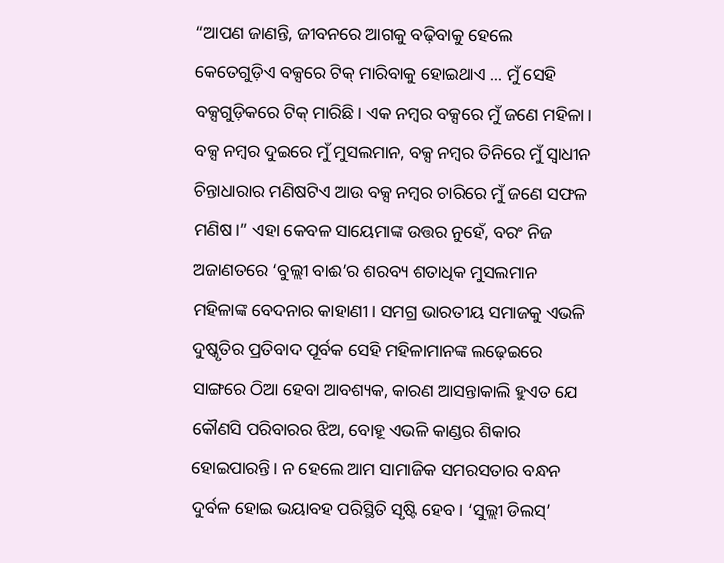“ଆପଣ ଜାଣନ୍ତି, ଜୀବନରେ ଆଗକୁ ବଢ଼ିବାକୁ ହେଲେ କେତେଗୁଡ଼ିଏ ବକ୍ସରେ ଟିକ୍ ମାରିବାକୁ ହୋଇଥାଏ ... ମୁଁ ସେହି ବକ୍ସଗୁଡ଼ିକରେ ଟିକ୍ ମାରିଛି। ଏକ ନମ୍ୱର ବକ୍ସରେ ମୁଁ ଜଣେ ମହିଳା। ବକ୍ସ ନମ୍ୱର ଦୁଇରେ ମୁଁ ମୁସଲମାନ, ବକ୍ସ ନମ୍ୱର ତିନିରେ ମୁଁ ସ୍ୱାଧୀନ ଚିନ୍ତାଧାରାର ମଣିଷଟିଏ ଆଉ ବକ୍ସ ନମ୍ୱର ଚାରିରେ ମୁଁ ଜଣେ ସଫଳ ମଣିଷ।” ଏହା କେବଳ ସାୟେମାଙ୍କ ଉତ୍ତର ନୁହେଁ, ବରଂ ନିଜ ଅଜାଣତରେ ‘ବୁଲ୍ଲୀ ବାଈ’ର ଶରବ୍ୟ ଶତାଧିକ ମୁସଲମାନ ମହିଳାଙ୍କ ବେଦନାର କାହାଣୀ। ସମଗ୍ର ଭାରତୀୟ ସମାଜକୁ ଏଭଳି ଦୁଷ୍କୃତିର ପ୍ରତିବାଦ ପୂର୍ବକ ସେହି ମହିଳାମାନଙ୍କ ଲଢ଼େଇରେ ସାଙ୍ଗରେ ଠିଆ ହେବା ଆବଶ୍ୟକ, କାରଣ ଆସନ୍ତାକାଲି ହୁଏତ ଯେ କୌଣସି ପରିବାରର ଝିଅ, ବୋହୂ ଏଭଳି କାଣ୍ଡର ଶିକାର ହୋଇପାରନ୍ତି। ନ ହେଲେ ଆମ ସାମାଜିକ ସମରସତାର ବନ୍ଧନ ଦୁର୍ବଳ ହୋଇ ଭୟାବହ ପରିସ୍ଥିତି ସୃଷ୍ଟି ହେବ। ‘ସୁଲ୍ଲୀ ଡିଲସ୍’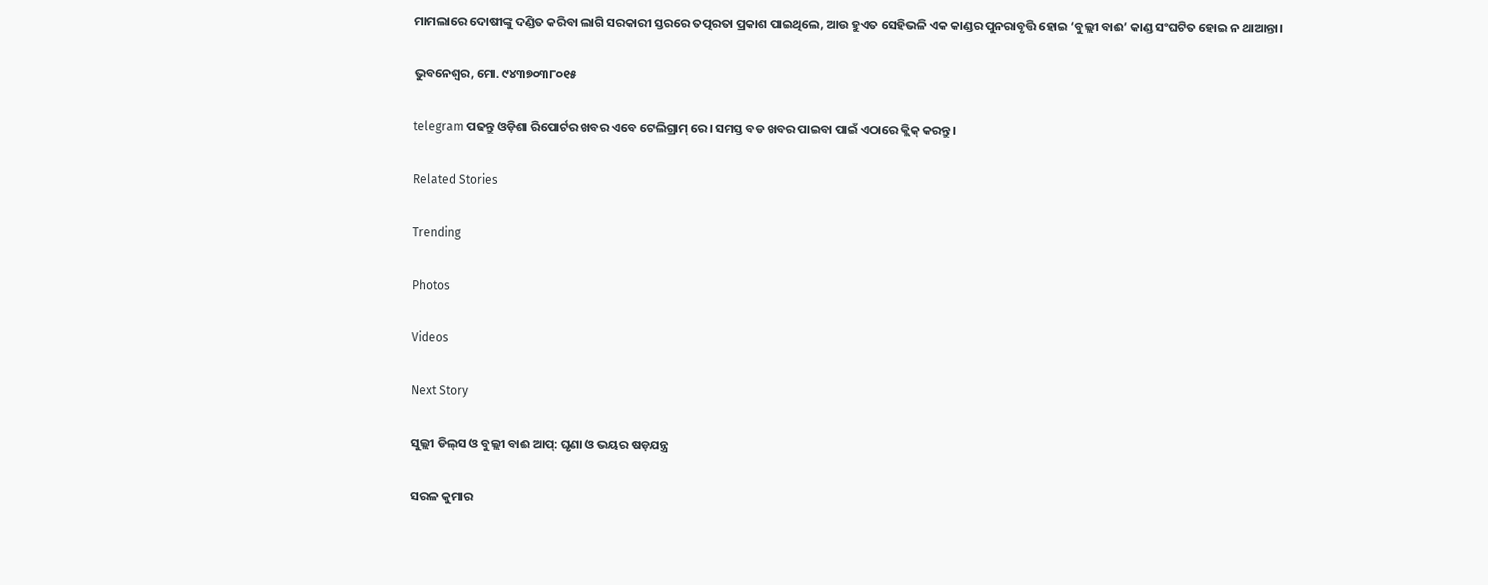ମାମଲାରେ ଦୋଷୀଙ୍କୁ ଦଣ୍ଡିତ କରିବା ଲାଗି ସରକାରୀ ସ୍ତରରେ ତତ୍ପରତା ପ୍ରକାଶ ପାଇଥିଲେ, ଆଉ ହୁଏତ ସେହିଭଳି ଏକ କାଣ୍ଡର ପୁନରାବୃତ୍ତି ହୋଇ ‘ବୁଲ୍ଲୀ ବାଈ’ କାଣ୍ଡ ସଂଘଟିତ ହୋଇ ନ ଥାଆନ୍ତା।

ଭୁବନେଶ୍ଵର, ମୋ. ୯୪୩୭୦୩୮୦୧୫

telegram ପଢନ୍ତୁ ଓଡ଼ିଶା ରିପୋର୍ଟର ଖବର ଏବେ ଟେଲିଗ୍ରାମ୍ ରେ। ସମସ୍ତ ବଡ ଖବର ପାଇବା ପାଇଁ ଏଠାରେ କ୍ଲିକ୍ କରନ୍ତୁ।

Related Stories

Trending

Photos

Videos

Next Story

ସୁଲ୍ଲୀ ଡିଲ୍‌ସ ଓ ବୁଲ୍ଲୀ ବାଈ ଆପ୍: ଘୃଣା ଓ ଭୟର ଷଡ଼ଯନ୍ତ୍ର

ସରଳ କୁମାର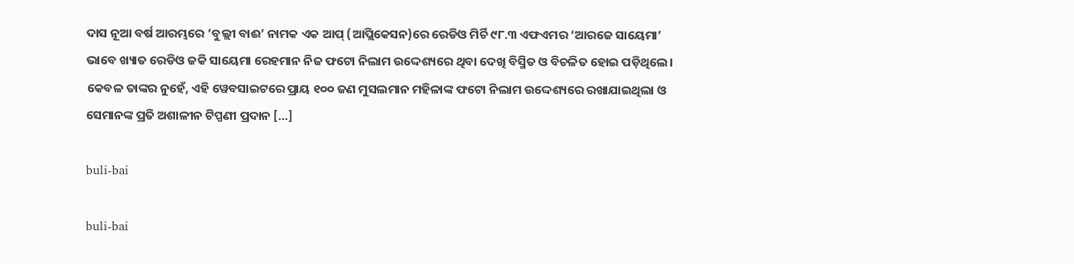ଦାସ ନୂଆ ବର୍ଷ ଆରମ୍ଭରେ ‘ବୁଲ୍ଲୀ ବାଈ’ ନାମକ ଏକ ଆପ୍ (ଆପ୍ଲିକେସନ)ରେ ରେଡିଓ ମିର୍ଚି ୯୮.୩ ଏଫଏମର ‘ଆରଜେ ସାୟେମା’ ଭାବେ ଖ୍ୟାତ ରେଡିଓ ଜକି ସାୟେମା ରେହମାନ ନିଜ ଫଟୋ ନିଲାମ ଉଦ୍ଦେଶ୍ୟରେ ଥିବା ଦେଖି ବିସ୍ମିତ ଓ ବିଚଳିତ ହୋଇ ପଡ଼ିଥିଲେ। କେବଳ ତାଙ୍କର ନୁହେଁ, ଏହି ୱେବସାଇଟରେ ପ୍ରାୟ ୧୦୦ ଜଣ ମୁସଲମାନ ମହିଳାଙ୍କ ଫଟୋ ନିଲାମ ଉଦ୍ଦେଶ୍ୟରେ ରଖାଯାଇଥିଲା ଓ ସେମାନଙ୍କ ପ୍ରତି ଅଶାଳୀନ ଟିପ୍ପଣୀ ପ୍ରଦାନ […]

buli-bai

buli-bai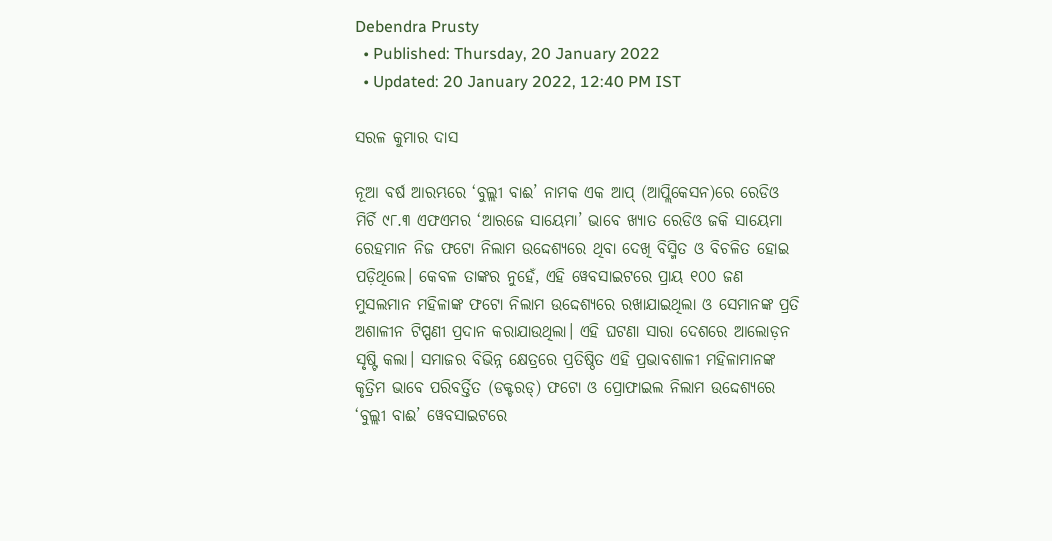Debendra Prusty
  • Published: Thursday, 20 January 2022
  • Updated: 20 January 2022, 12:40 PM IST

ସରଳ କୁମାର ଦାସ

ନୂଆ ବର୍ଷ ଆରମ୍ଭରେ ‘ବୁଲ୍ଲୀ ବାଈ’ ନାମକ ଏକ ଆପ୍ (ଆପ୍ଲିକେସନ)ରେ ରେଡିଓ ମିର୍ଚି ୯୮.୩ ଏଫଏମର ‘ଆରଜେ ସାୟେମା’ ଭାବେ ଖ୍ୟାତ ରେଡିଓ ଜକି ସାୟେମା ରେହମାନ ନିଜ ଫଟୋ ନିଲାମ ଉଦ୍ଦେଶ୍ୟରେ ଥିବା ଦେଖି ବିସ୍ମିତ ଓ ବିଚଳିତ ହୋଇ ପଡ଼ିଥିଲେ। କେବଳ ତାଙ୍କର ନୁହେଁ, ଏହି ୱେବସାଇଟରେ ପ୍ରାୟ ୧୦୦ ଜଣ ମୁସଲମାନ ମହିଳାଙ୍କ ଫଟୋ ନିଲାମ ଉଦ୍ଦେଶ୍ୟରେ ରଖାଯାଇଥିଲା ଓ ସେମାନଙ୍କ ପ୍ରତି ଅଶାଳୀନ ଟିପ୍ପଣୀ ପ୍ରଦାନ କରାଯାଉଥିଲା। ଏହି ଘଟଣା ସାରା ଦେଶରେ ଆଲୋଡ଼ନ ସୃଷ୍ଟି କଲା। ସମାଜର ବିଭିନ୍ନ କ୍ଷେତ୍ରରେ ପ୍ରତିଷ୍ଠିତ ଏହି ପ୍ରଭାବଶାଳୀ ମହିଳାମାନଙ୍କ କୃତ୍ରିମ ଭାବେ ପରିବର୍ତ୍ତିତ (ଡକ୍ଟରଡ୍) ଫଟୋ ଓ ପ୍ରୋଫାଇଲ ନିଲାମ ଉଦ୍ଦେଶ୍ୟରେ ‘ବୁଲ୍ଲୀ ବାଈ’ ୱେବସାଇଟରେ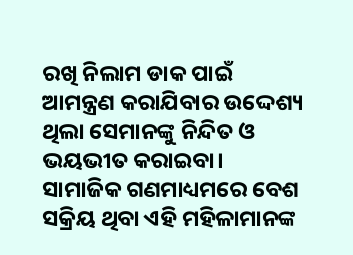ରଖି ନିଲାମ ଡାକ ପାଇଁ ଆମନ୍ତ୍ରଣ କରାଯିବାର ଉଦ୍ଦେଶ୍ୟ ଥିଲା ସେମାନଙ୍କୁ ନିନ୍ଦିତ ଓ ଭୟଭୀତ କରାଇବା। ସାମାଜିକ ଗଣମାଧ୍ୟମରେ ବେଶ ସକ୍ରିୟ ଥିବା ଏହି ମହିଳାମାନଙ୍କ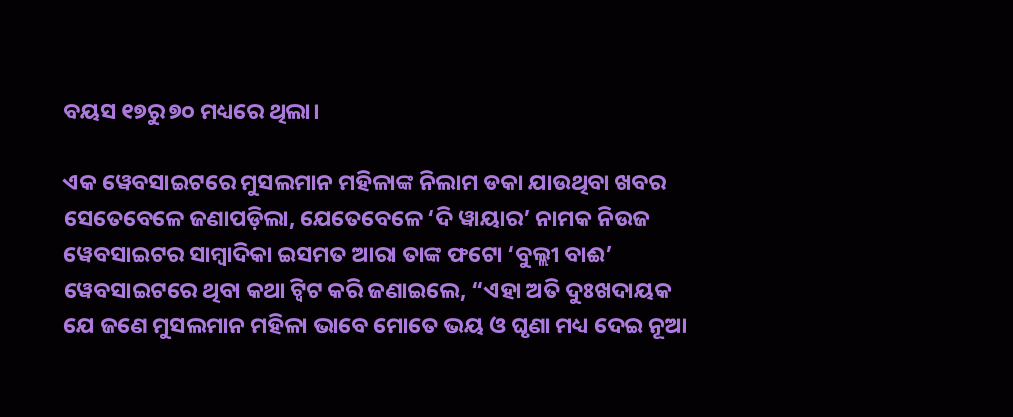ବୟସ ୧୭ରୁ ୭୦ ମଧ୍ୟରେ ଥିଲା।

ଏକ ୱେବସାଇଟରେ ମୁସଲମାନ ମହିଳାଙ୍କ ନିଲାମ ଡକା ଯାଉଥିବା ଖବର ସେତେବେଳେ ଜଣାପଡ଼ିଲା, ଯେତେବେଳେ ‘ଦି ୱାୟାର’ ନାମକ ନିଉଜ ୱେବସାଇଟର ସାମ୍ୱାଦିକା ଇସମତ ଆରା ତାଙ୍କ ଫଟୋ ‘ବୁଲ୍ଲୀ ବାଈ’ ୱେବସାଇଟରେ ଥିବା କଥା ଟ୍ୱିଟ କରି ଜଣାଇଲେ, “ଏହା ଅତି ଦୁଃଖଦାୟକ ଯେ ଜଣେ ମୁସଲମାନ ମହିଳା ଭାବେ ମୋତେ ଭୟ ଓ ଘୃଣା ମଧ୍ୟ ଦେଇ ନୂଆ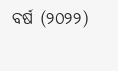ବର୍ଷ (୨୦୨୨)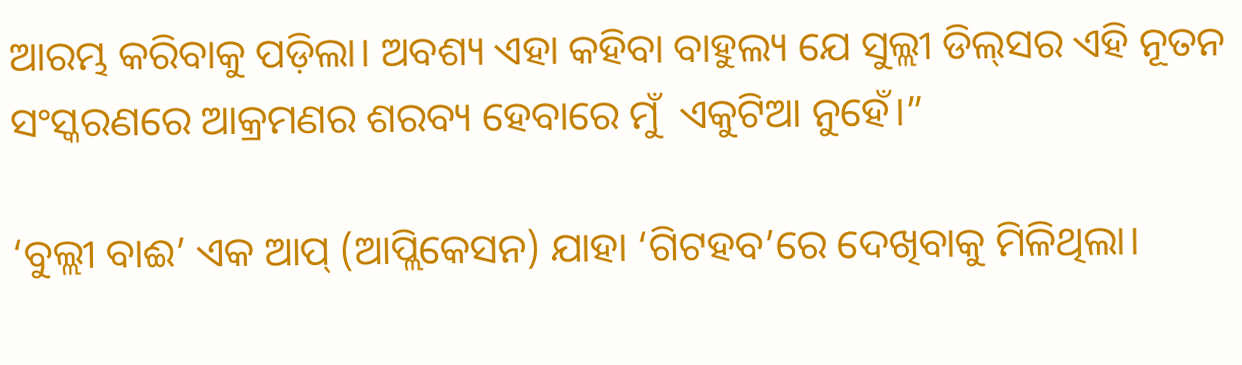ଆରମ୍ଭ କରିବାକୁ ପଡ଼ିଲା। ଅବଶ୍ୟ ଏହା କହିବା ବାହୁଲ୍ୟ ଯେ ସୁଲ୍ଲୀ ଡିଲ୍‌ସର ଏହି ନୂତନ ସଂସ୍କରଣରେ ଆକ୍ରମଣର ଶରବ୍ୟ ହେବାରେ ମୁଁ  ଏକୁଟିଆ ନୁହେଁ।”

‘ବୁଲ୍ଲୀ ବାଈ’ ଏକ ଆପ୍ (ଆପ୍ଲିକେସନ) ଯାହା ‘ଗିଟହବ’ରେ ଦେଖିବାକୁ ମିଳିଥିଲା।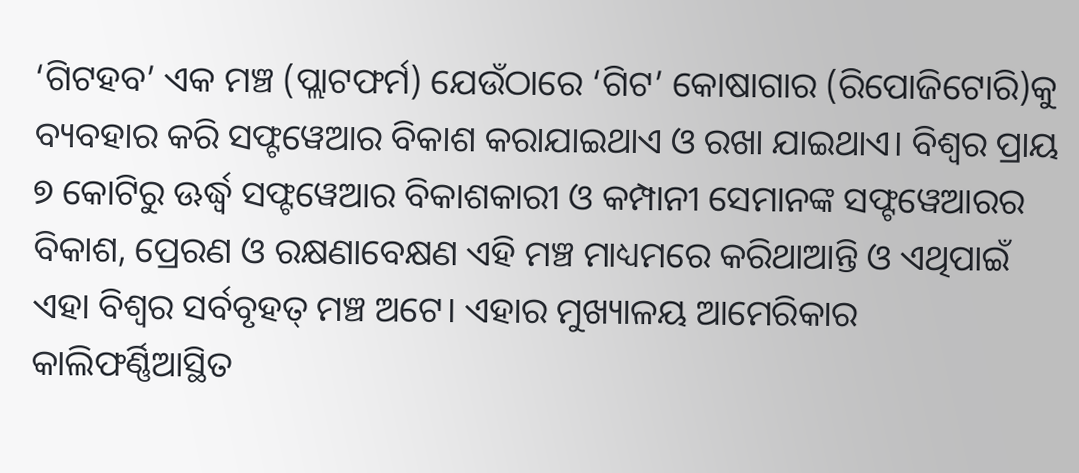‘ଗିଟହବ’ ଏକ ମଞ୍ଚ (ପ୍ଲାଟଫର୍ମ) ଯେଉଁଠାରେ ‘ଗିଟ’ କୋଷାଗାର (ରିପୋଜିଟୋରି)କୁ ବ୍ୟବହାର କରି ସଫ୍ଟୱେଆର ବିକାଶ କରାଯାଇଥାଏ ଓ ରଖା ଯାଇଥାଏ। ବିଶ୍ୱର ପ୍ରାୟ ୭ କୋଟିରୁ ଊର୍ଦ୍ଧ୍ୱ ସଫ୍ଟୱେଆର ବିକାଶକାରୀ ଓ କମ୍ପାନୀ ସେମାନଙ୍କ ସଫ୍ଟୱେଆରର ବିକାଶ, ପ୍ରେରଣ ଓ ରକ୍ଷଣାବେକ୍ଷଣ ଏହି ମଞ୍ଚ ମାଧ୍ୟମରେ କରିଥାଆନ୍ତି ଓ ଏଥିପାଇଁ ଏହା ବିଶ୍ୱର ସର୍ବବୃହତ୍ ମଞ୍ଚ ଅଟେ। ଏହାର ମୁଖ୍ୟାଳୟ ଆମେରିକାର କାଲିଫର୍ଣ୍ଣିଆସ୍ଥିତ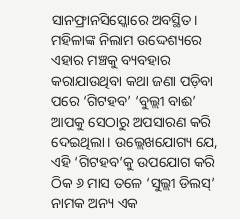ସାନଫ୍ରାନସିସ୍କୋରେ ଅବସ୍ଥିତ। ମହିଳାଙ୍କ ନିଲାମ ଉଦ୍ଦେଶ୍ୟରେ ଏହାର ମଞ୍ଚକୁ ବ୍ୟବହାର କରାଯାଉଥିବା କଥା ଜଣା ପଡ଼ିବା ପରେ ‘ଗିଟହବ’ ‘ବୁଲ୍ଲୀ ବାଈ’ ଆପକୁ ସେଠାରୁ ଅପସାରଣ କରି ଦେଇଥିଲା। ଉଲ୍ଲେଖଯୋଗ୍ୟ ଯେ, ଏହି ‘ଗିଟହବ’କୁ ଉପଯୋଗ କରି ଠିକ ୬ ମାସ ତଳେ ‘ସୁଲ୍ଲୀ ଡିଲସ୍’ ନାମକ ଅନ୍ୟ ଏକ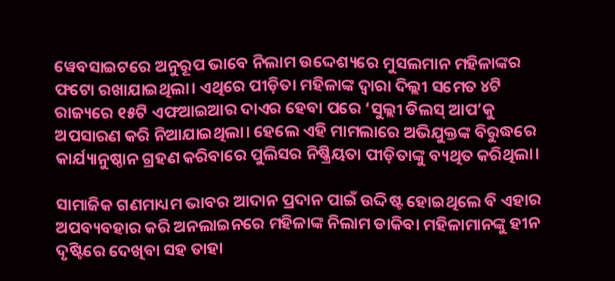ୱେବସାଇଟରେ ଅନୁରୂପ ଭାବେ ନିଲାମ ଉଦ୍ଦେଶ୍ୟରେ ମୁସଲମାନ ମହିଳାଙ୍କର ଫଟୋ ରଖାଯାଇଥିଲା। ଏଥିରେ ପୀଡ଼ିତା ମହିଳାଙ୍କ ଦ୍ୱାରା ଦିଲ୍ଲୀ ସମେତ ୪ଟି ରାଜ୍ୟରେ ୧୫ଟି ଏଫଆଇଆର ଦାଏର ହେବା ପରେ ‘ସୁଲ୍ଲୀ ଡିଲସ୍ ଆପ’କୁ ଅପସାରଣ କରି ନିଆଯାଇଥିଲା। ହେଲେ ଏହି ମାମଲାରେ ଅଭିଯୁକ୍ତଙ୍କ ବିରୁଦ୍ଧରେ କାର୍ଯ୍ୟାନୁଷ୍ଠାନ ଗ୍ରହଣ କରିବାରେ ପୁଲିସର ନିଷ୍କ୍ରିୟତା ପୀଡ଼ିତାଙ୍କୁ ବ୍ୟଥିତ କରିଥିଲା।

ସାମାଜିକ ଗଣମାଧ୍ୟମ ଭାବର ଆଦାନ ପ୍ରଦାନ ପାଇଁ ଉଦ୍ଦିଷ୍ଟ ହୋଇଥିଲେ ବି ଏହାର ଅପବ୍ୟବହାର କରି ଅନଲାଇନରେ ମହିଳାଙ୍କ ନିଲାମ ଡାକିବା ମହିଳାମାନଙ୍କୁ ହୀନ ଦୃଷ୍ଟିରେ ଦେଖିବା ସହ ତାହା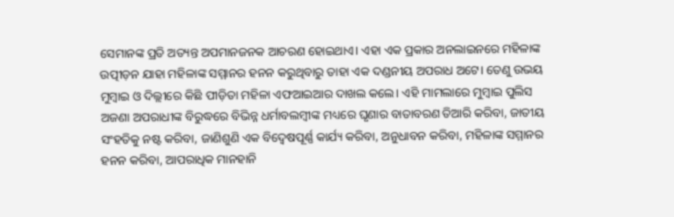ସେମାନଙ୍କ ପ୍ରତି ଅତ୍ୟନ୍ତ ଅପମାନଜନକ ଆଚରଣ ହୋଇଥାଏ। ଏହା ଏକ ପ୍ରକାର ଅନଲାଇନରେ ମହିଳାଙ୍କ ଉତ୍ପୀଡ଼ନ ଯାହା ମହିଳାଙ୍କ ସମ୍ମାନର ହନନ କରୁଥିବାରୁ ତାହା ଏକ ଦଣ୍ଡନୀୟ ଅପରାଧ ଅଟେ। ତେଣୁ ଉଭୟ ମୁମ୍ୱାଇ ଓ ଦିଲ୍ଲୀରେ କିଛି ପୀଡ଼ିତା ମହିଳା ଏଫଆଇଆର ଦାଖଲ କଲେ। ଏହି ମାମଲାରେ ମୁମ୍ୱାଇ ପୁଲିସ ଅଜଣା ଅପରାଧୀଙ୍କ ବିରୁଦ୍ଧରେ ବିଭିନ୍ନ ଧର୍ମାବଲମ୍ୱୀଙ୍କ ମଧ୍ୟରେ ଘୃଣାର ବାତାବରଣ ତିଆରି କରିବା, ଜାତୀୟ ସଂହତିକୁ ନଷ୍ଟ କରିବା, ଜାଣିଶୁଣି ଏକ ବିଦ୍ୱେଷପୂର୍ଣ୍ଣ କାର୍ଯ୍ୟ କରିବା, ଅନୁଧାବନ କରିବା, ମହିଳାଙ୍କ ସମ୍ମାନର ହନନ କରିବା, ଆପରାଧିକ ମାନହାନି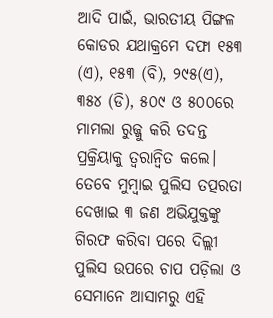ଆଦି ପାଇଁ, ଭାରତୀୟ ପିଙ୍ଗଳ କୋଡର ଯଥାକ୍ରମେ ଦଫା ୧୫୩ (ଏ), ୧୫୩ (ବି), ୨୯୫(ଏ), ୩୫୪ (ଡି), ୫୦୯ ଓ ୫୦୦ରେ ମାମଲା ରୁଜ୍ଜୁ କରି ତଦନ୍ତ ପ୍ରକ୍ରିୟାକୁ ତ୍ୱରାନ୍ୱିତ କଲେ। ତେବେ ମୁମ୍ୱାଇ ପୁଲିସ ତତ୍ପରତା ଦେଖାଇ ୩ ଜଣ ଅଭିଯୁକ୍ତଙ୍କୁ ଗିରଫ କରିବା ପରେ ଦିଲ୍ଲୀ ପୁଲିସ ଉପରେ ଚାପ ପଡ଼ିଲା ଓ ସେମାନେ ଆସାମରୁ ଏହି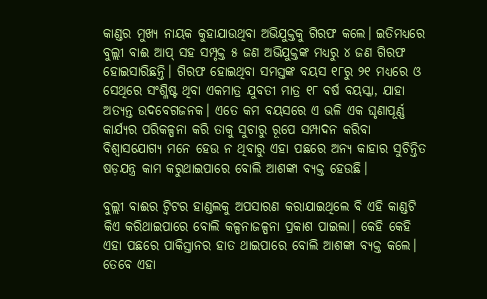କାଣ୍ଡର ମୁଖ୍ୟ ନାୟକ କୁହାଯାଉଥିବା ଅଭିଯୁକ୍ତକୁ ଗିରଫ କଲେ। ଇତିମଧ୍ୟରେ ବୁଲ୍ଲୀ ବାଈ ଆପ୍ ସହ ସମ୍ପୃକ୍ତ ୫ ଜଣ ଅଭିଯୁକ୍ତଙ୍କ ମଧ୍ୟରୁ ୪ ଜଣ ଗିରଫ ହୋଇସାରିଛନ୍ତି। ଗିରଫ ହୋଇଥିବା ସମସ୍ତଙ୍କ ବୟସ ୧୮ରୁ ୨୧ ମଧ୍ୟରେ ଓ ସେଥିରେ ସଂଶ୍ଳିଷ୍ଟ ଥିବା ଏକମାତ୍ର ଯୁବତୀ ମାତ୍ର ୧୮ ବର୍ଷ ବୟସ୍କା, ଯାହା ଅତ୍ୟନ୍ତ ଉଦବେଗଜନକ। ଏତେ କମ ବୟସରେ ଏ ଭଳି ଏକ ଘୃଣାପୂର୍ଣ୍ଣ କାର୍ଯ୍ୟର ପରିକଳ୍ପନା କରି ତାକୁ ସୁଚାରୁ ରୂପେ ସମ୍ପାଦନ କରିବା ବିଶ୍ୱାସଯୋଗ୍ୟ ମନେ ହେଉ ନ ଥିବାରୁ ଏହା ପଛରେ ଅନ୍ୟ କାହାର ସୁଚିନ୍ତିତ ଷଡ଼ଯନ୍ତ୍ର କାମ କରୁଥାଇପାରେ ବୋଲି ଆଶଙ୍କା ବ୍ୟକ୍ତ ହେଉଛି।

ବୁଲ୍ଲୀ ବାଈର ଟ୍ୱିଟର ହାଣ୍ଡଲକୁ ଅପସାରଣ କରାଯାଇଥିଲେ ବି ଏହି କାଣ୍ଡଟି କିଏ କରିଥାଇପାରେ ବୋଲି କଳ୍ପନାଜଳ୍ପନା ପ୍ରକାଶ ପାଇଲା। କେହି କେହି ଏହା ପଛରେ ପାକିସ୍ତାନର ହାତ ଥାଇପାରେ ବୋଲି ଆଶଙ୍କା ବ୍ୟକ୍ତ କଲେ। ତେବେ ଏହା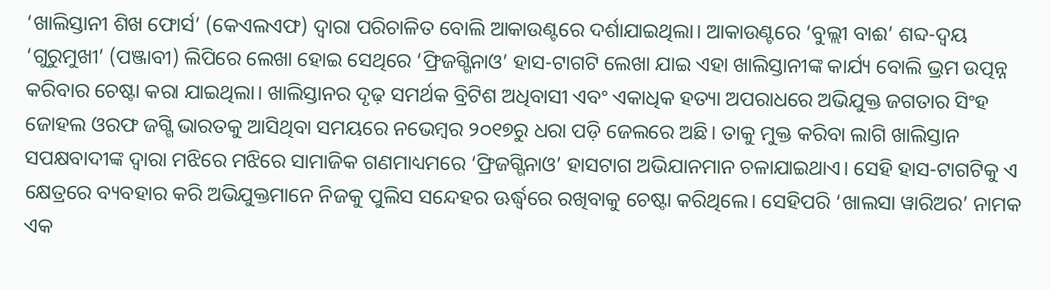‘ଖାଲିସ୍ତାନୀ ଶିଖ ଫୋର୍ସ’ (କେଏଲଏଫ) ଦ୍ୱାରା ପରିଚାଳିତ ବୋଲି ଆକାଉଣ୍ଟରେ ଦର୍ଶାଯାଇଥିଲା। ଆକାଉଣ୍ଟରେ ‘ବୁଲ୍ଲୀ ବାଈ’ ଶବ୍ଦ-ଦ୍ୱୟ ‘ଗୁରୁମୁଖୀ’ (ପଞ୍ଜାବୀ) ଲିପିରେ ଲେଖା ହୋଇ ସେଥିରେ ‘ଫ୍ରିଜଗ୍ଗିନାଓ’ ହାସ-ଟାଗଟି ଲେଖା ଯାଇ ଏହା ଖାଲିସ୍ତାନୀଙ୍କ କାର୍ଯ୍ୟ ବୋଲି ଭ୍ରମ ଉତ୍ପନ୍ନ କରିବାର ଚେଷ୍ଟା କରା ଯାଇଥିଲା। ଖାଲିସ୍ତାନର ଦୃଢ଼ ସମର୍ଥକ ବ୍ରିଟିଶ ଅଧିବାସୀ ଏବଂ ଏକାଧିକ ହତ୍ୟା ଅପରାଧରେ ଅଭିଯୁକ୍ତ ଜଗତାର ସିଂହ ଜୋହଲ ଓରଫ ଜଗ୍ଗି ଭାରତକୁ ଆସିଥିବା ସମୟରେ ନଭେମ୍ୱର ୨୦୧୭ରୁ ଧରା ପଡ଼ି ଜେଲରେ ଅଛି। ତାକୁ ମୁକ୍ତ କରିବା ଲାଗି ଖାଲିସ୍ତାନ ସପକ୍ଷବାଦୀଙ୍କ ଦ୍ୱାରା ମଝିରେ ମଝିରେ ସାମାଜିକ ଗଣମାଧ୍ୟମରେ ‘ଫ୍ରିଜଗ୍ଗିନାଓ’ ହାସଟାଗ ଅଭିଯାନମାନ ଚଳାଯାଇଥାଏ। ସେହି ହାସ-ଟାଗଟିକୁ ଏ କ୍ଷେତ୍ରରେ ବ୍ୟବହାର କରି ଅଭିଯୁକ୍ତମାନେ ନିଜକୁ ପୁଲିସ ସନ୍ଦେହର ଊର୍ଦ୍ଧ୍ୱରେ ରଖିବାକୁ ଚେଷ୍ଟା କରିଥିଲେ। ସେହିପରି ‘ଖାଲସା ୱାରିଅର’ ନାମକ ଏକ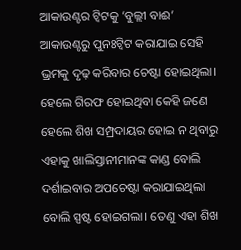ଆକାଉଣ୍ଟର ଟ୍ୱିଟକୁ ‘ବୁଲ୍ଲୀ ବାଈ’ ଆକାଉଣ୍ଟରୁ ପୁନଃଟ୍ୱିଟ କରାଯାଇ ସେହି ଭ୍ରମକୁ ଦୃଢ଼ କରିବାର ଚେଷ୍ଟା ହୋଇଥିଲା। ହେଲେ ଗିରଫ ହୋଇଥିବା କେହି ଜଣେ ହେଲେ ଶିଖ ସମ୍ପ୍ରଦାୟର ହୋଇ ନ ଥିବାରୁ ଏହାକୁ ଖାଲିସ୍ତାନୀମାନଙ୍କ କାଣ୍ଡ ବୋଲି ଦର୍ଶାଇବାର ଅପଚେଷ୍ଟା କରାଯାଇଥିଲା ବୋଲି ସ୍ପଷ୍ଟ ହୋଇଗଲା। ତେଣୁ ଏହା ଶିଖ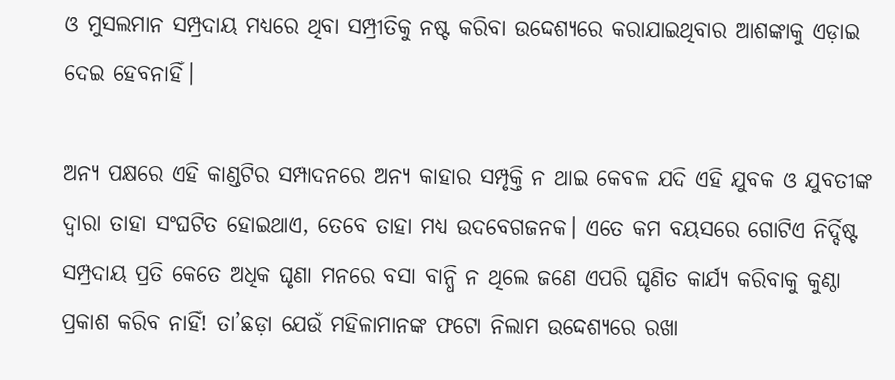ଓ ମୁସଲମାନ ସମ୍ପ୍ରଦାୟ ମଧ୍ୟରେ ଥିବା ସମ୍ପ୍ରୀତିକୁ ନଷ୍ଟ କରିବା ଉଦ୍ଦେଶ୍ୟରେ କରାଯାଇଥିବାର ଆଶଙ୍କାକୁ ଏଡ଼ାଇ ଦେଇ ହେବନାହିଁ।

ଅନ୍ୟ ପକ୍ଷରେ ଏହି କାଣ୍ଡଟିର ସମ୍ପାଦନରେ ଅନ୍ୟ କାହାର ସମ୍ପୃକ୍ତି ନ ଥାଇ କେବଳ ଯଦି ଏହି ଯୁବକ ଓ ଯୁବତୀଙ୍କ ଦ୍ୱାରା ତାହା ସଂଘଟିତ ହୋଇଥାଏ, ତେବେ ତାହା ମଧ୍ୟ ଉଦବେଗଜନକ। ଏତେ କମ ବୟସରେ ଗୋଟିଏ ନିର୍ଦ୍ଦିଷ୍ଟ ସମ୍ପ୍ରଦାୟ ପ୍ରତି କେତେ ଅଧିକ ଘୃଣା ମନରେ ବସା ବାନ୍ଧି ନ ଥିଲେ ଜଣେ ଏପରି ଘୃଣିତ କାର୍ଯ୍ୟ କରିବାକୁ କୁଣ୍ଠା ପ୍ରକାଶ କରିବ ନାହିଁ! ତା’ଛଡ଼ା ଯେଉଁ ମହିଳାମାନଙ୍କ ଫଟୋ ନିଲାମ ଉଦ୍ଦେଶ୍ୟରେ ରଖା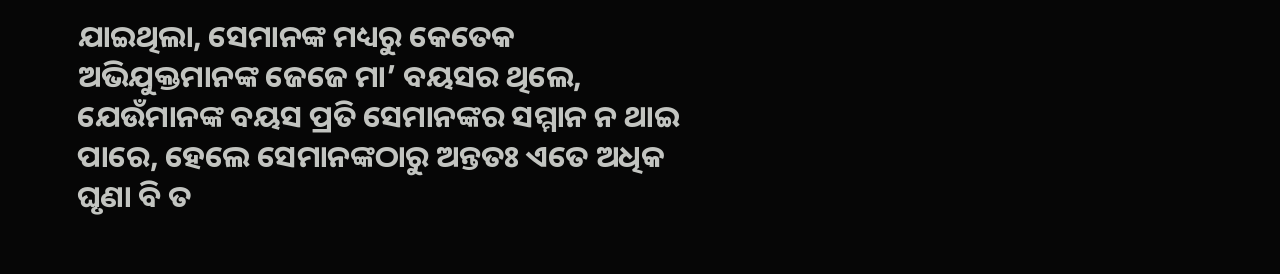ଯାଇଥିଲା, ସେମାନଙ୍କ ମଧ୍ୟରୁ କେତେକ ଅଭିଯୁକ୍ତମାନଙ୍କ ଜେଜେ ମା’ ବୟସର ଥିଲେ, ଯେଉଁମାନଙ୍କ ବୟସ ପ୍ରତି ସେମାନଙ୍କର ସମ୍ମାନ ନ ଥାଇ ପାରେ, ହେଲେ ସେମାନଙ୍କଠାରୁ ଅନ୍ତତଃ ଏତେ ଅଧିକ ଘୃଣା ବି ତ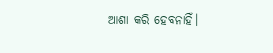ଆଶା କରି ହେବନାହିଁ।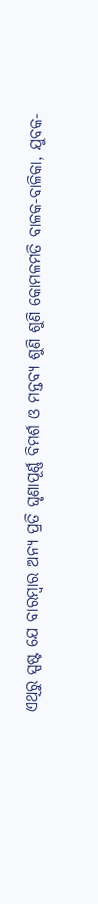ଏଥିରୁ ସ୍ପଷ୍ଟ ଯେ ବାରମ୍ୱାର ଅନ୍ୟ ପ୍ରତି ଘୃଣାପୂର୍ଣ୍ଣ ବିମର୍ଶ ଓ ମନ୍ତବ୍ୟ ଶୁଣି ଶୁଣି କୋମଳମତି ବାଳକ-ବାଳିକା, ଯୁବକ-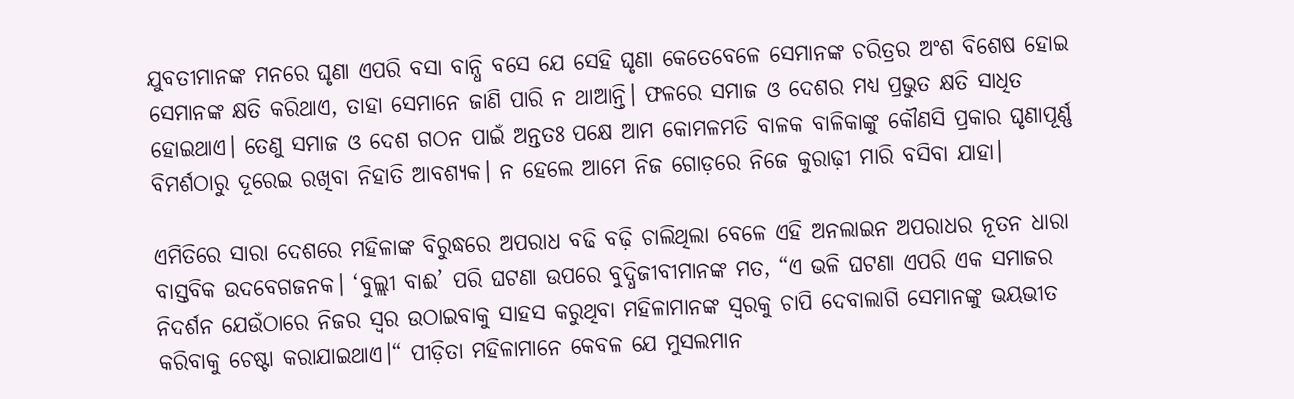ଯୁବତୀମାନଙ୍କ ମନରେ ଘୃଣା ଏପରି ବସା ବାନ୍ଧି ବସେ ଯେ ସେହି ଘୃଣା କେତେବେଳେ ସେମାନଙ୍କ ଚରିତ୍ରର ଅଂଶ ବିଶେଷ ହୋଇ ସେମାନଙ୍କ କ୍ଷତି କରିଥାଏ, ତାହା ସେମାନେ ଜାଣି ପାରି ନ ଥାଆନ୍ତି। ଫଳରେ ସମାଜ ଓ ଦେଶର ମଧ୍ୟ ପ୍ରଭୁତ କ୍ଷତି ସାଧିତ ହୋଇଥାଏ। ତେଣୁ ସମାଜ ଓ ଦେଶ ଗଠନ ପାଇଁ ଅନ୍ତତଃ ପକ୍ଷେ ଆମ କୋମଳମତି ବାଳକ ବାଳିକାଙ୍କୁ କୌଣସି ପ୍ରକାର ଘୃଣାପୂର୍ଣ୍ଣ ବିମର୍ଶଠାରୁ ଦୂରେଇ ରଖିବା ନିହାତି ଆବଶ୍ୟକ। ନ ହେଲେ ଆମେ ନିଜ ଗୋଡ଼ରେ ନିଜେ କୁରାଢ଼ୀ ମାରି ବସିବା ଯାହା।

ଏମିତିରେ ସାରା ଦେଶରେ ମହିଳାଙ୍କ ବିରୁଦ୍ଧରେ ଅପରାଧ ବଢି ବଢ଼ି ଚାଲିଥିଲା ବେଳେ ଏହି ଅନଲାଇନ ଅପରାଧର ନୂତନ ଧାରା ବାସ୍ତବିକ ଉଦବେଗଜନକ। ‘ବୁଲ୍ଲୀ ବାଈ’ ପରି ଘଟଣା ଉପରେ ବୁଦ୍ଧିଜୀବୀମାନଙ୍କ ମତ, “ଏ ଭଳି ଘଟଣା ଏପରି ଏକ ସମାଜର ନିଦର୍ଶନ ଯେଉଁଠାରେ ନିଜର ସ୍ୱର ଉଠାଇବାକୁ ସାହସ କରୁଥିବା ମହିଳାମାନଙ୍କ ସ୍ୱରକୁ ଚାପି ଦେବାଲାଗି ସେମାନଙ୍କୁ ଭୟଭୀତ କରିବାକୁ ଚେଷ୍ଟା କରାଯାଇଥାଏ।“ ପୀଡ଼ିତା ମହିଳାମାନେ କେବଳ ଯେ ମୁସଲମାନ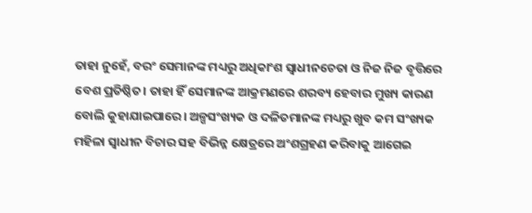ତାହା ନୁହେଁ, ବରଂ ସେମାନଙ୍କ ମଧ୍ୟରୁ ଅଧିକାଂଶ ସ୍ୱାଧୀନଚେତା ଓ ନିଜ ନିଜ ବୃତ୍ତିରେ ବେଶ ପ୍ରତିଷ୍ଠିତ। ତାହା ହିଁ ସେମାନଙ୍କ ଆକ୍ରମଣରେ ଶରବ୍ୟ ହେବାର ମୁଖ୍ୟ କାରଣ ବୋଲି କୁହାଯାଇପାରେ। ଅଳ୍ପସଂଖ୍ୟକ ଓ ଦଳିତମାନଙ୍କ ମଧ୍ୟରୁ ଖୁବ କମ ସଂଖ୍ୟକ ମହିଳା ସ୍ୱାଧୀନ ବିଚାର ସହ ବିଭିନ୍ନ କ୍ଷେତ୍ରରେ ଅଂଶଗ୍ରହଣ କରିବାକୁ ଆଗେଇ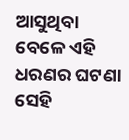ଆସୁଥିବା ବେଳେ ଏହି ଧରଣର ଘଟଣା ସେହି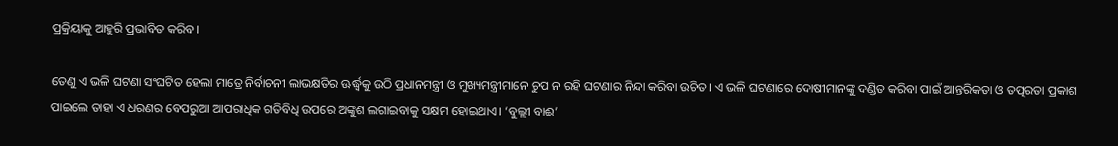ପ୍ରକ୍ରିୟାକୁ ଆହୁରି ପ୍ରଭାବିତ କରିବ।

ତେଣୁ ଏ ଭଳି ଘଟଣା ସଂଘଟିତ ହେଲା ମାତ୍ରେ ନିର୍ବାଚନୀ ଲାଭକ୍ଷତିର ଊର୍ଦ୍ଧ୍ୱକୁ ଉଠି ପ୍ରଧାନମନ୍ତ୍ରୀ ଓ ମୁଖ୍ୟମନ୍ତ୍ରୀମାନେ ଚୁପ ନ ରହି ଘଟଣାର ନିନ୍ଦା କରିବା ଉଚିତ। ଏ ଭଳି ଘଟଣାରେ ଦୋଷୀମାନଙ୍କୁ ଦଣ୍ଡିତ କରିବା ପାଇଁ ଆନ୍ତରିକତା ଓ ତତ୍ପରତା ପ୍ରକାଶ ପାଇଲେ ତାହା ଏ ଧରଣର ବେପରୁଆ ଆପରାଧିକ ଗତିବିଧି ଉପରେ ଅଙ୍କୁଶ ଲଗାଇବାକୁ ସକ୍ଷମ ହୋଇଥାଏ। ‘ବୁଲ୍ଲୀ ବାଈ’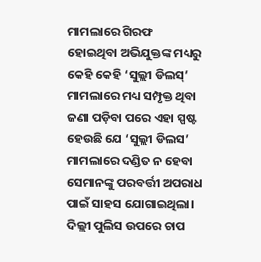ମାମଲାରେ ଗିରଫ ହୋଇଥିବା ଅଭିଯୁକ୍ତଙ୍କ ମଧ୍ୟରୁ କେହି କେହି ‘ସୁଲ୍ଲୀ ଡିଲସ୍’ ମାମଲାରେ ମଧ୍ୟ ସମ୍ପୃକ୍ତ ଥିବା ଜଣା ପଡ଼ିବା ପରେ ଏହା ସ୍ପଷ୍ଟ ହେଉଛି ଯେ ‘ସୁଲ୍ଲୀ ଡିଲସ’ ମାମଲାରେ ଦଣ୍ଡିତ ନ ହେବା ସେମାନଙ୍କୁ ପରବର୍ତ୍ତୀ ଅପରାଧ ପାଇଁ ସାହସ ଯୋଗାଇଥିଲା। ଦିଲ୍ଲୀ ପୁଲିସ ଉପରେ ଚାପ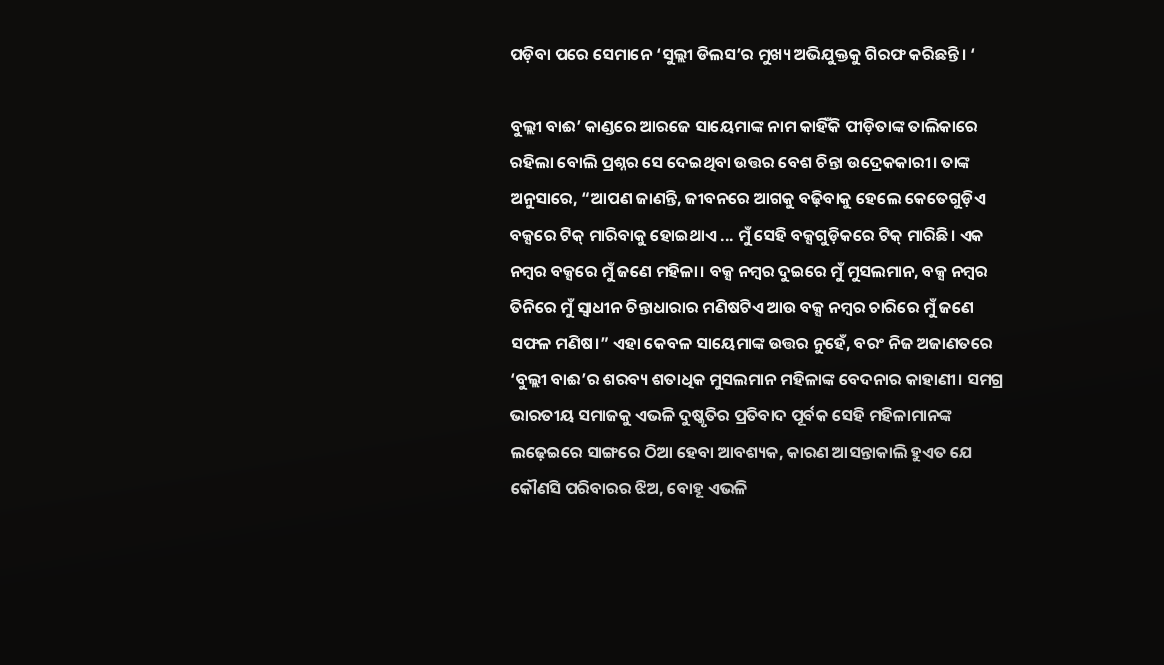ପଡ଼ିବା ପରେ ସେମାନେ ‘ସୁଲ୍ଲୀ ଡିଲସ’ର ମୁଖ୍ୟ ଅଭିଯୁକ୍ତକୁ ଗିରଫ କରିଛନ୍ତି। ‘

ବୁଲ୍ଲୀ ବାଈ’ କାଣ୍ଡରେ ଆରଜେ ସାୟେମାଙ୍କ ନାମ କାହିଁକି ପୀଡ଼ିତାଙ୍କ ତାଲିକାରେ ରହିଲା ବୋଲି ପ୍ରଶ୍ନର ସେ ଦେଇଥିବା ଉତ୍ତର ବେଶ ଚିନ୍ତା ଉଦ୍ରେକକାରୀ। ତାଙ୍କ ଅନୁସାରେ, “ଆପଣ ଜାଣନ୍ତି, ଜୀବନରେ ଆଗକୁ ବଢ଼ିବାକୁ ହେଲେ କେତେଗୁଡ଼ିଏ ବକ୍ସରେ ଟିକ୍ ମାରିବାକୁ ହୋଇଥାଏ ... ମୁଁ ସେହି ବକ୍ସଗୁଡ଼ିକରେ ଟିକ୍ ମାରିଛି। ଏକ ନମ୍ୱର ବକ୍ସରେ ମୁଁ ଜଣେ ମହିଳା। ବକ୍ସ ନମ୍ୱର ଦୁଇରେ ମୁଁ ମୁସଲମାନ, ବକ୍ସ ନମ୍ୱର ତିନିରେ ମୁଁ ସ୍ୱାଧୀନ ଚିନ୍ତାଧାରାର ମଣିଷଟିଏ ଆଉ ବକ୍ସ ନମ୍ୱର ଚାରିରେ ମୁଁ ଜଣେ ସଫଳ ମଣିଷ।” ଏହା କେବଳ ସାୟେମାଙ୍କ ଉତ୍ତର ନୁହେଁ, ବରଂ ନିଜ ଅଜାଣତରେ ‘ବୁଲ୍ଲୀ ବାଈ’ର ଶରବ୍ୟ ଶତାଧିକ ମୁସଲମାନ ମହିଳାଙ୍କ ବେଦନାର କାହାଣୀ। ସମଗ୍ର ଭାରତୀୟ ସମାଜକୁ ଏଭଳି ଦୁଷ୍କୃତିର ପ୍ରତିବାଦ ପୂର୍ବକ ସେହି ମହିଳାମାନଙ୍କ ଲଢ଼େଇରେ ସାଙ୍ଗରେ ଠିଆ ହେବା ଆବଶ୍ୟକ, କାରଣ ଆସନ୍ତାକାଲି ହୁଏତ ଯେ କୌଣସି ପରିବାରର ଝିଅ, ବୋହୂ ଏଭଳି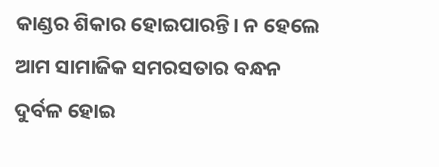କାଣ୍ଡର ଶିକାର ହୋଇପାରନ୍ତି। ନ ହେଲେ ଆମ ସାମାଜିକ ସମରସତାର ବନ୍ଧନ ଦୁର୍ବଳ ହୋଇ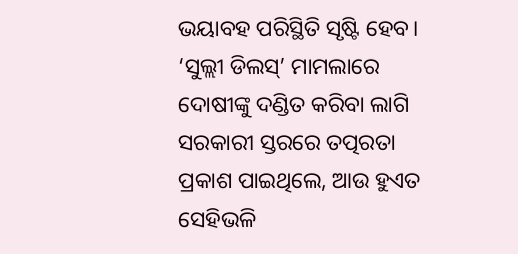ଭୟାବହ ପରିସ୍ଥିତି ସୃଷ୍ଟି ହେବ। ‘ସୁଲ୍ଲୀ ଡିଲସ୍’ ମାମଲାରେ ଦୋଷୀଙ୍କୁ ଦଣ୍ଡିତ କରିବା ଲାଗି ସରକାରୀ ସ୍ତରରେ ତତ୍ପରତା ପ୍ରକାଶ ପାଇଥିଲେ, ଆଉ ହୁଏତ ସେହିଭଳି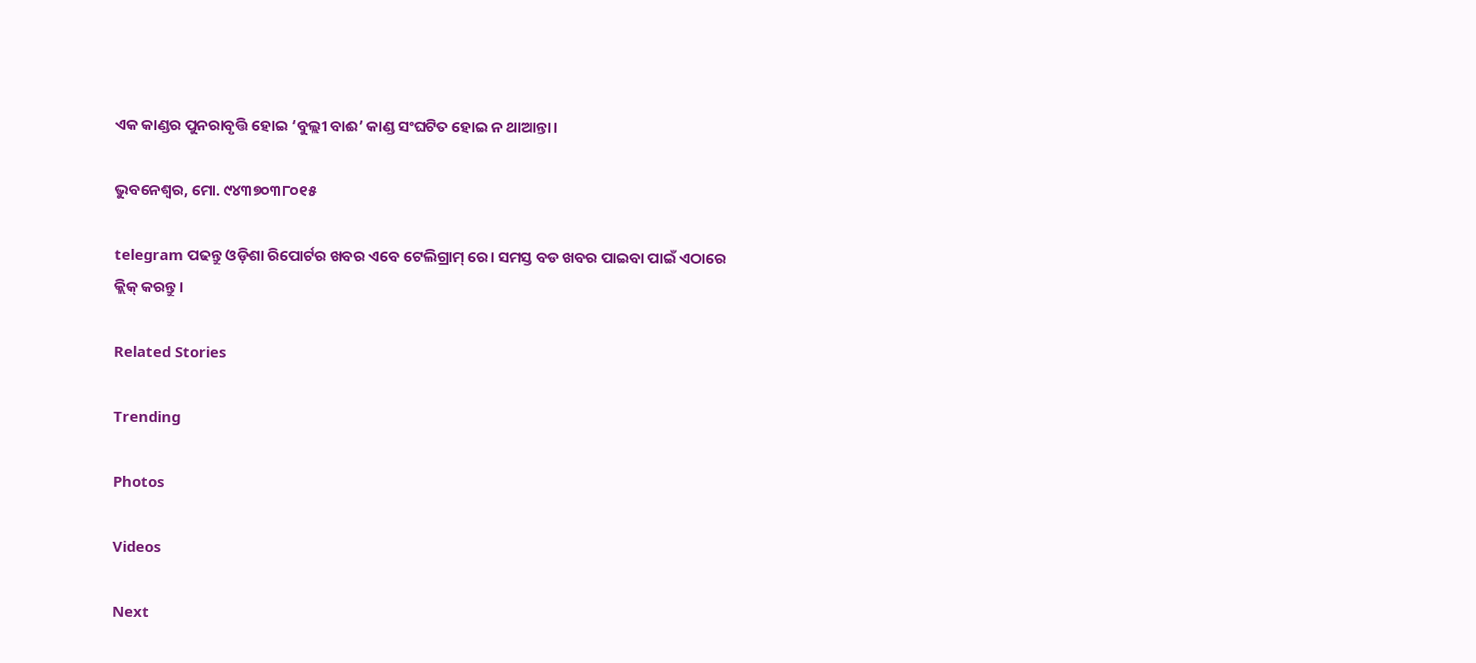ଏକ କାଣ୍ଡର ପୁନରାବୃତ୍ତି ହୋଇ ‘ବୁଲ୍ଲୀ ବାଈ’ କାଣ୍ଡ ସଂଘଟିତ ହୋଇ ନ ଥାଆନ୍ତା।

ଭୁବନେଶ୍ଵର, ମୋ. ୯୪୩୭୦୩୮୦୧୫

telegram ପଢନ୍ତୁ ଓଡ଼ିଶା ରିପୋର୍ଟର ଖବର ଏବେ ଟେଲିଗ୍ରାମ୍ ରେ। ସମସ୍ତ ବଡ ଖବର ପାଇବା ପାଇଁ ଏଠାରେ କ୍ଲିକ୍ କରନ୍ତୁ।

Related Stories

Trending

Photos

Videos

Next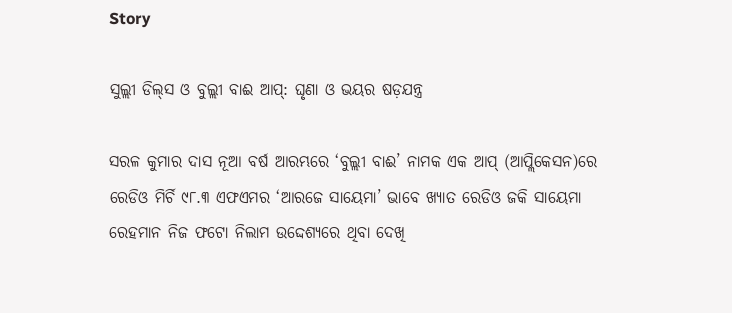Story

ସୁଲ୍ଲୀ ଡିଲ୍‌ସ ଓ ବୁଲ୍ଲୀ ବାଈ ଆପ୍: ଘୃଣା ଓ ଭୟର ଷଡ଼ଯନ୍ତ୍ର

ସରଳ କୁମାର ଦାସ ନୂଆ ବର୍ଷ ଆରମ୍ଭରେ ‘ବୁଲ୍ଲୀ ବାଈ’ ନାମକ ଏକ ଆପ୍ (ଆପ୍ଲିକେସନ)ରେ ରେଡିଓ ମିର୍ଚି ୯୮.୩ ଏଫଏମର ‘ଆରଜେ ସାୟେମା’ ଭାବେ ଖ୍ୟାତ ରେଡିଓ ଜକି ସାୟେମା ରେହମାନ ନିଜ ଫଟୋ ନିଲାମ ଉଦ୍ଦେଶ୍ୟରେ ଥିବା ଦେଖି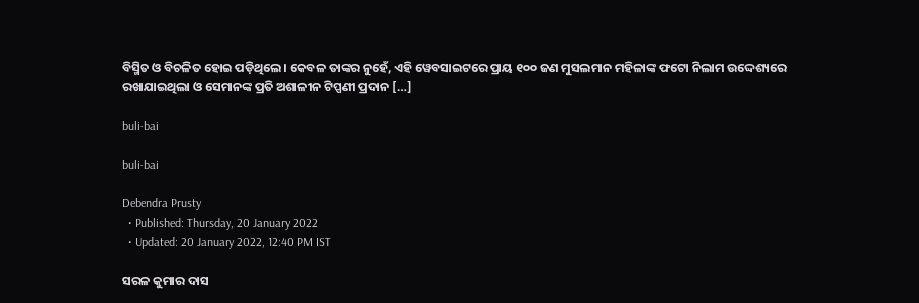ବିସ୍ମିତ ଓ ବିଚଳିତ ହୋଇ ପଡ଼ିଥିଲେ। କେବଳ ତାଙ୍କର ନୁହେଁ, ଏହି ୱେବସାଇଟରେ ପ୍ରାୟ ୧୦୦ ଜଣ ମୁସଲମାନ ମହିଳାଙ୍କ ଫଟୋ ନିଲାମ ଉଦ୍ଦେଶ୍ୟରେ ରଖାଯାଇଥିଲା ଓ ସେମାନଙ୍କ ପ୍ରତି ଅଶାଳୀନ ଟିପ୍ପଣୀ ପ୍ରଦାନ […]

buli-bai

buli-bai

Debendra Prusty
  • Published: Thursday, 20 January 2022
  • Updated: 20 January 2022, 12:40 PM IST

ସରଳ କୁମାର ଦାସ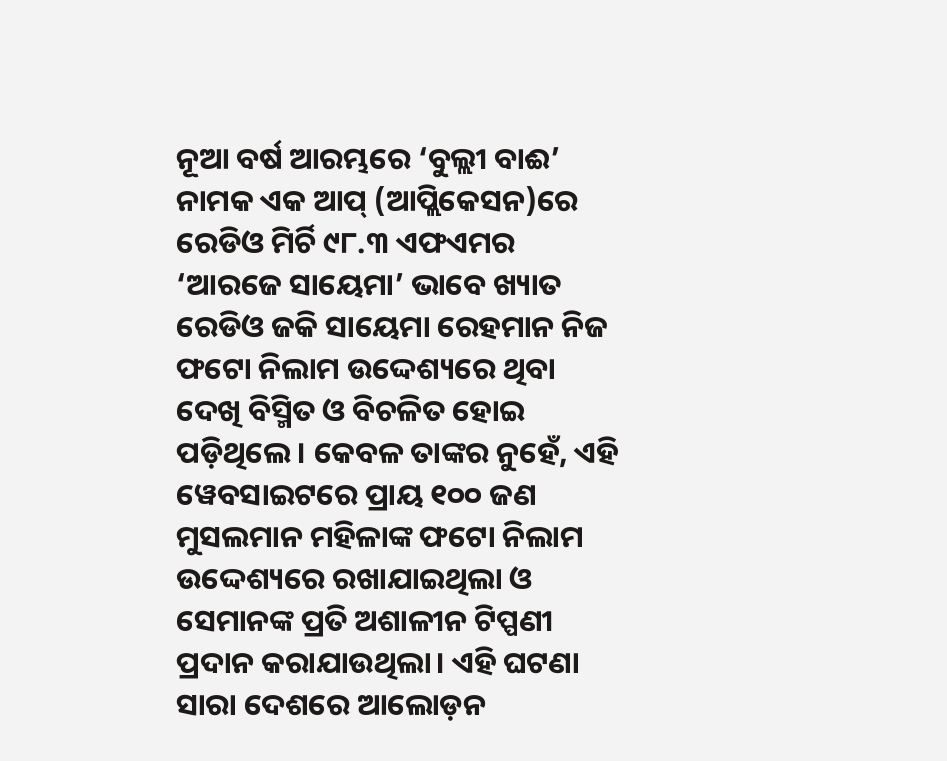ନୂଆ ବର୍ଷ ଆରମ୍ଭରେ ‘ବୁଲ୍ଲୀ ବାଈ’ ନାମକ ଏକ ଆପ୍ (ଆପ୍ଲିକେସନ)ରେ ରେଡିଓ ମିର୍ଚି ୯୮.୩ ଏଫଏମର ‘ଆରଜେ ସାୟେମା’ ଭାବେ ଖ୍ୟାତ ରେଡିଓ ଜକି ସାୟେମା ରେହମାନ ନିଜ ଫଟୋ ନିଲାମ ଉଦ୍ଦେଶ୍ୟରେ ଥିବା ଦେଖି ବିସ୍ମିତ ଓ ବିଚଳିତ ହୋଇ ପଡ଼ିଥିଲେ। କେବଳ ତାଙ୍କର ନୁହେଁ, ଏହି ୱେବସାଇଟରେ ପ୍ରାୟ ୧୦୦ ଜଣ ମୁସଲମାନ ମହିଳାଙ୍କ ଫଟୋ ନିଲାମ ଉଦ୍ଦେଶ୍ୟରେ ରଖାଯାଇଥିଲା ଓ ସେମାନଙ୍କ ପ୍ରତି ଅଶାଳୀନ ଟିପ୍ପଣୀ ପ୍ରଦାନ କରାଯାଉଥିଲା। ଏହି ଘଟଣା ସାରା ଦେଶରେ ଆଲୋଡ଼ନ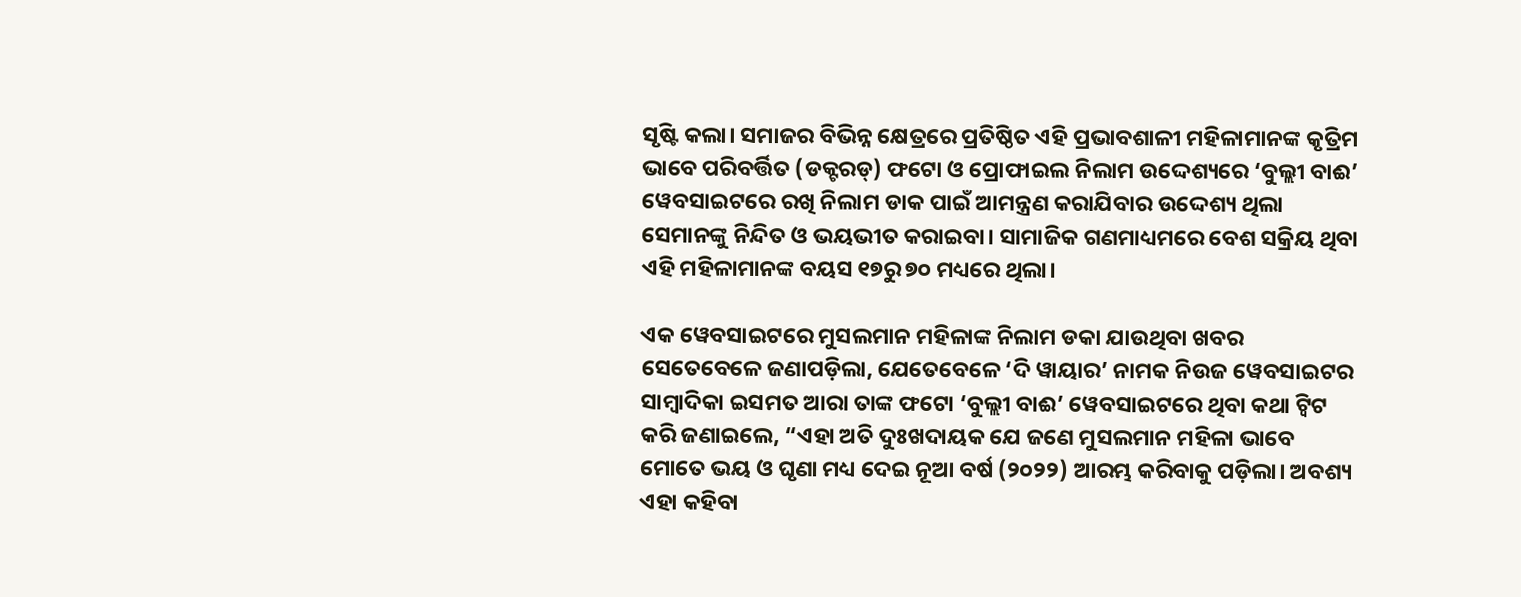ସୃଷ୍ଟି କଲା। ସମାଜର ବିଭିନ୍ନ କ୍ଷେତ୍ରରେ ପ୍ରତିଷ୍ଠିତ ଏହି ପ୍ରଭାବଶାଳୀ ମହିଳାମାନଙ୍କ କୃତ୍ରିମ ଭାବେ ପରିବର୍ତ୍ତିତ (ଡକ୍ଟରଡ୍) ଫଟୋ ଓ ପ୍ରୋଫାଇଲ ନିଲାମ ଉଦ୍ଦେଶ୍ୟରେ ‘ବୁଲ୍ଲୀ ବାଈ’ ୱେବସାଇଟରେ ରଖି ନିଲାମ ଡାକ ପାଇଁ ଆମନ୍ତ୍ରଣ କରାଯିବାର ଉଦ୍ଦେଶ୍ୟ ଥିଲା ସେମାନଙ୍କୁ ନିନ୍ଦିତ ଓ ଭୟଭୀତ କରାଇବା। ସାମାଜିକ ଗଣମାଧ୍ୟମରେ ବେଶ ସକ୍ରିୟ ଥିବା ଏହି ମହିଳାମାନଙ୍କ ବୟସ ୧୭ରୁ ୭୦ ମଧ୍ୟରେ ଥିଲା।

ଏକ ୱେବସାଇଟରେ ମୁସଲମାନ ମହିଳାଙ୍କ ନିଲାମ ଡକା ଯାଉଥିବା ଖବର ସେତେବେଳେ ଜଣାପଡ଼ିଲା, ଯେତେବେଳେ ‘ଦି ୱାୟାର’ ନାମକ ନିଉଜ ୱେବସାଇଟର ସାମ୍ୱାଦିକା ଇସମତ ଆରା ତାଙ୍କ ଫଟୋ ‘ବୁଲ୍ଲୀ ବାଈ’ ୱେବସାଇଟରେ ଥିବା କଥା ଟ୍ୱିଟ କରି ଜଣାଇଲେ, “ଏହା ଅତି ଦୁଃଖଦାୟକ ଯେ ଜଣେ ମୁସଲମାନ ମହିଳା ଭାବେ ମୋତେ ଭୟ ଓ ଘୃଣା ମଧ୍ୟ ଦେଇ ନୂଆ ବର୍ଷ (୨୦୨୨) ଆରମ୍ଭ କରିବାକୁ ପଡ଼ିଲା। ଅବଶ୍ୟ ଏହା କହିବା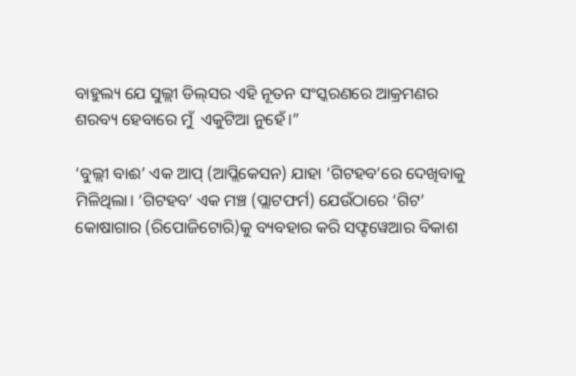ବାହୁଲ୍ୟ ଯେ ସୁଲ୍ଲୀ ଡିଲ୍‌ସର ଏହି ନୂତନ ସଂସ୍କରଣରେ ଆକ୍ରମଣର ଶରବ୍ୟ ହେବାରେ ମୁଁ  ଏକୁଟିଆ ନୁହେଁ।”

‘ବୁଲ୍ଲୀ ବାଈ’ ଏକ ଆପ୍ (ଆପ୍ଲିକେସନ) ଯାହା ‘ଗିଟହବ’ରେ ଦେଖିବାକୁ ମିଳିଥିଲା। ‘ଗିଟହବ’ ଏକ ମଞ୍ଚ (ପ୍ଲାଟଫର୍ମ) ଯେଉଁଠାରେ ‘ଗିଟ’ କୋଷାଗାର (ରିପୋଜିଟୋରି)କୁ ବ୍ୟବହାର କରି ସଫ୍ଟୱେଆର ବିକାଶ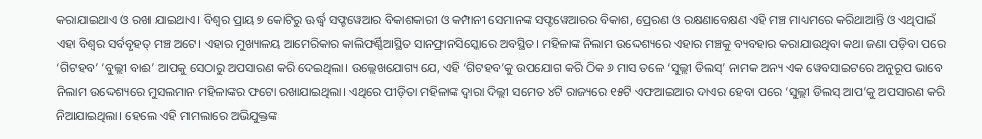କରାଯାଇଥାଏ ଓ ରଖା ଯାଇଥାଏ। ବିଶ୍ୱର ପ୍ରାୟ ୭ କୋଟିରୁ ଊର୍ଦ୍ଧ୍ୱ ସଫ୍ଟୱେଆର ବିକାଶକାରୀ ଓ କମ୍ପାନୀ ସେମାନଙ୍କ ସଫ୍ଟୱେଆରର ବିକାଶ, ପ୍ରେରଣ ଓ ରକ୍ଷଣାବେକ୍ଷଣ ଏହି ମଞ୍ଚ ମାଧ୍ୟମରେ କରିଥାଆନ୍ତି ଓ ଏଥିପାଇଁ ଏହା ବିଶ୍ୱର ସର୍ବବୃହତ୍ ମଞ୍ଚ ଅଟେ। ଏହାର ମୁଖ୍ୟାଳୟ ଆମେରିକାର କାଲିଫର୍ଣ୍ଣିଆସ୍ଥିତ ସାନଫ୍ରାନସିସ୍କୋରେ ଅବସ୍ଥିତ। ମହିଳାଙ୍କ ନିଲାମ ଉଦ୍ଦେଶ୍ୟରେ ଏହାର ମଞ୍ଚକୁ ବ୍ୟବହାର କରାଯାଉଥିବା କଥା ଜଣା ପଡ଼ିବା ପରେ ‘ଗିଟହବ’ ‘ବୁଲ୍ଲୀ ବାଈ’ ଆପକୁ ସେଠାରୁ ଅପସାରଣ କରି ଦେଇଥିଲା। ଉଲ୍ଲେଖଯୋଗ୍ୟ ଯେ, ଏହି ‘ଗିଟହବ’କୁ ଉପଯୋଗ କରି ଠିକ ୬ ମାସ ତଳେ ‘ସୁଲ୍ଲୀ ଡିଲସ୍’ ନାମକ ଅନ୍ୟ ଏକ ୱେବସାଇଟରେ ଅନୁରୂପ ଭାବେ ନିଲାମ ଉଦ୍ଦେଶ୍ୟରେ ମୁସଲମାନ ମହିଳାଙ୍କର ଫଟୋ ରଖାଯାଇଥିଲା। ଏଥିରେ ପୀଡ଼ିତା ମହିଳାଙ୍କ ଦ୍ୱାରା ଦିଲ୍ଲୀ ସମେତ ୪ଟି ରାଜ୍ୟରେ ୧୫ଟି ଏଫଆଇଆର ଦାଏର ହେବା ପରେ ‘ସୁଲ୍ଲୀ ଡିଲସ୍ ଆପ’କୁ ଅପସାରଣ କରି ନିଆଯାଇଥିଲା। ହେଲେ ଏହି ମାମଲାରେ ଅଭିଯୁକ୍ତଙ୍କ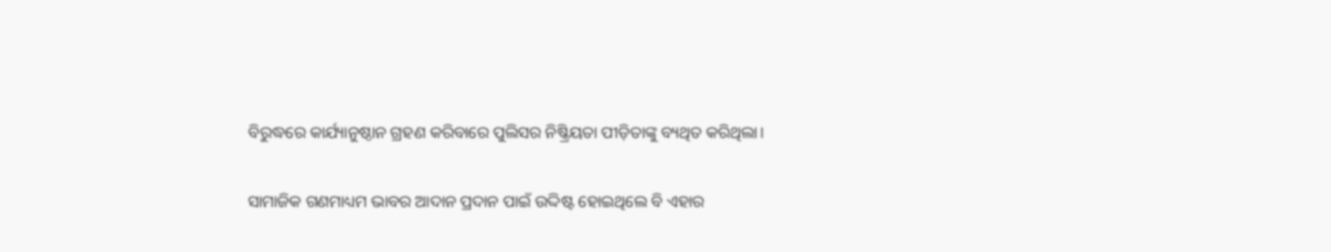ବିରୁଦ୍ଧରେ କାର୍ଯ୍ୟାନୁଷ୍ଠାନ ଗ୍ରହଣ କରିବାରେ ପୁଲିସର ନିଷ୍କ୍ରିୟତା ପୀଡ଼ିତାଙ୍କୁ ବ୍ୟଥିତ କରିଥିଲା।

ସାମାଜିକ ଗଣମାଧ୍ୟମ ଭାବର ଆଦାନ ପ୍ରଦାନ ପାଇଁ ଉଦ୍ଦିଷ୍ଟ ହୋଇଥିଲେ ବି ଏହାର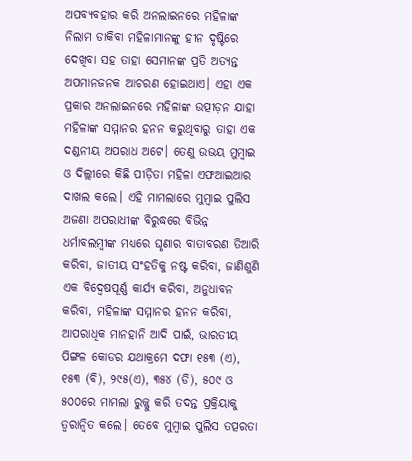ଅପବ୍ୟବହାର କରି ଅନଲାଇନରେ ମହିଳାଙ୍କ ନିଲାମ ଡାକିବା ମହିଳାମାନଙ୍କୁ ହୀନ ଦୃଷ୍ଟିରେ ଦେଖିବା ସହ ତାହା ସେମାନଙ୍କ ପ୍ରତି ଅତ୍ୟନ୍ତ ଅପମାନଜନକ ଆଚରଣ ହୋଇଥାଏ। ଏହା ଏକ ପ୍ରକାର ଅନଲାଇନରେ ମହିଳାଙ୍କ ଉତ୍ପୀଡ଼ନ ଯାହା ମହିଳାଙ୍କ ସମ୍ମାନର ହନନ କରୁଥିବାରୁ ତାହା ଏକ ଦଣ୍ଡନୀୟ ଅପରାଧ ଅଟେ। ତେଣୁ ଉଭୟ ମୁମ୍ୱାଇ ଓ ଦିଲ୍ଲୀରେ କିଛି ପୀଡ଼ିତା ମହିଳା ଏଫଆଇଆର ଦାଖଲ କଲେ। ଏହି ମାମଲାରେ ମୁମ୍ୱାଇ ପୁଲିସ ଅଜଣା ଅପରାଧୀଙ୍କ ବିରୁଦ୍ଧରେ ବିଭିନ୍ନ ଧର୍ମାବଲମ୍ୱୀଙ୍କ ମଧ୍ୟରେ ଘୃଣାର ବାତାବରଣ ତିଆରି କରିବା, ଜାତୀୟ ସଂହତିକୁ ନଷ୍ଟ କରିବା, ଜାଣିଶୁଣି ଏକ ବିଦ୍ୱେଷପୂର୍ଣ୍ଣ କାର୍ଯ୍ୟ କରିବା, ଅନୁଧାବନ କରିବା, ମହିଳାଙ୍କ ସମ୍ମାନର ହନନ କରିବା, ଆପରାଧିକ ମାନହାନି ଆଦି ପାଇଁ, ଭାରତୀୟ ପିଙ୍ଗଳ କୋଡର ଯଥାକ୍ରମେ ଦଫା ୧୫୩ (ଏ), ୧୫୩ (ବି), ୨୯୫(ଏ), ୩୫୪ (ଡି), ୫୦୯ ଓ ୫୦୦ରେ ମାମଲା ରୁଜ୍ଜୁ କରି ତଦନ୍ତ ପ୍ରକ୍ରିୟାକୁ ତ୍ୱରାନ୍ୱିତ କଲେ। ତେବେ ମୁମ୍ୱାଇ ପୁଲିସ ତତ୍ପରତା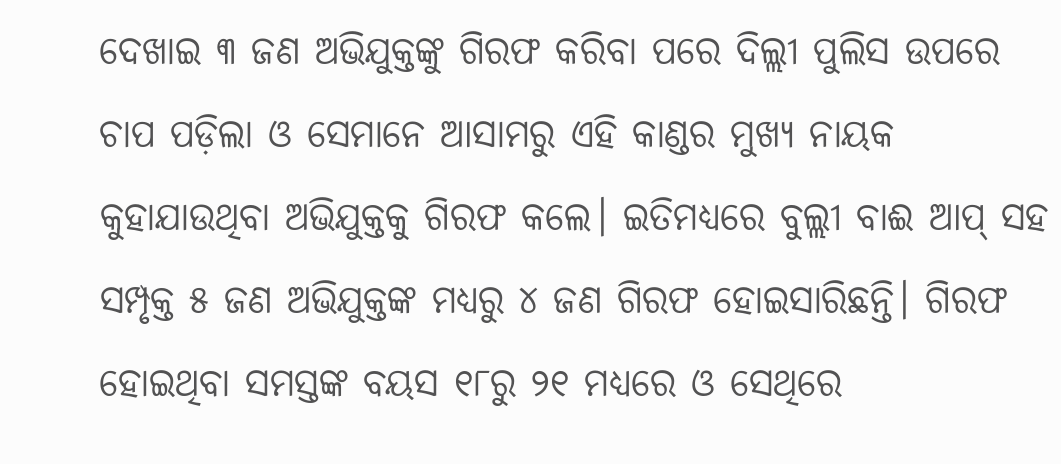ଦେଖାଇ ୩ ଜଣ ଅଭିଯୁକ୍ତଙ୍କୁ ଗିରଫ କରିବା ପରେ ଦିଲ୍ଲୀ ପୁଲିସ ଉପରେ ଚାପ ପଡ଼ିଲା ଓ ସେମାନେ ଆସାମରୁ ଏହି କାଣ୍ଡର ମୁଖ୍ୟ ନାୟକ କୁହାଯାଉଥିବା ଅଭିଯୁକ୍ତକୁ ଗିରଫ କଲେ। ଇତିମଧ୍ୟରେ ବୁଲ୍ଲୀ ବାଈ ଆପ୍ ସହ ସମ୍ପୃକ୍ତ ୫ ଜଣ ଅଭିଯୁକ୍ତଙ୍କ ମଧ୍ୟରୁ ୪ ଜଣ ଗିରଫ ହୋଇସାରିଛନ୍ତି। ଗିରଫ ହୋଇଥିବା ସମସ୍ତଙ୍କ ବୟସ ୧୮ରୁ ୨୧ ମଧ୍ୟରେ ଓ ସେଥିରେ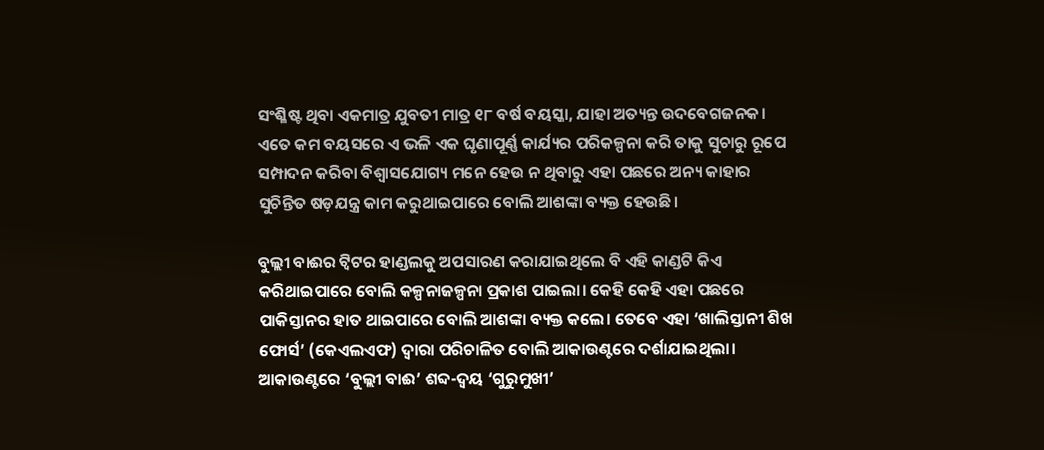ସଂଶ୍ଳିଷ୍ଟ ଥିବା ଏକମାତ୍ର ଯୁବତୀ ମାତ୍ର ୧୮ ବର୍ଷ ବୟସ୍କା, ଯାହା ଅତ୍ୟନ୍ତ ଉଦବେଗଜନକ। ଏତେ କମ ବୟସରେ ଏ ଭଳି ଏକ ଘୃଣାପୂର୍ଣ୍ଣ କାର୍ଯ୍ୟର ପରିକଳ୍ପନା କରି ତାକୁ ସୁଚାରୁ ରୂପେ ସମ୍ପାଦନ କରିବା ବିଶ୍ୱାସଯୋଗ୍ୟ ମନେ ହେଉ ନ ଥିବାରୁ ଏହା ପଛରେ ଅନ୍ୟ କାହାର ସୁଚିନ୍ତିତ ଷଡ଼ଯନ୍ତ୍ର କାମ କରୁଥାଇପାରେ ବୋଲି ଆଶଙ୍କା ବ୍ୟକ୍ତ ହେଉଛି।

ବୁଲ୍ଲୀ ବାଈର ଟ୍ୱିଟର ହାଣ୍ଡଲକୁ ଅପସାରଣ କରାଯାଇଥିଲେ ବି ଏହି କାଣ୍ଡଟି କିଏ କରିଥାଇପାରେ ବୋଲି କଳ୍ପନାଜଳ୍ପନା ପ୍ରକାଶ ପାଇଲା। କେହି କେହି ଏହା ପଛରେ ପାକିସ୍ତାନର ହାତ ଥାଇପାରେ ବୋଲି ଆଶଙ୍କା ବ୍ୟକ୍ତ କଲେ। ତେବେ ଏହା ‘ଖାଲିସ୍ତାନୀ ଶିଖ ଫୋର୍ସ’ (କେଏଲଏଫ) ଦ୍ୱାରା ପରିଚାଳିତ ବୋଲି ଆକାଉଣ୍ଟରେ ଦର୍ଶାଯାଇଥିଲା। ଆକାଉଣ୍ଟରେ ‘ବୁଲ୍ଲୀ ବାଈ’ ଶବ୍ଦ-ଦ୍ୱୟ ‘ଗୁରୁମୁଖୀ’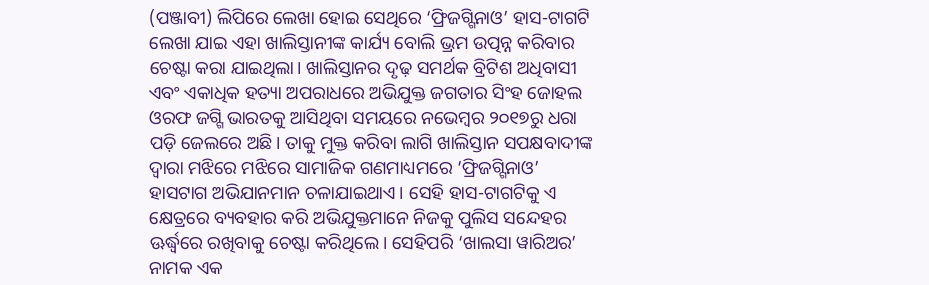(ପଞ୍ଜାବୀ) ଲିପିରେ ଲେଖା ହୋଇ ସେଥିରେ ‘ଫ୍ରିଜଗ୍ଗିନାଓ’ ହାସ-ଟାଗଟି ଲେଖା ଯାଇ ଏହା ଖାଲିସ୍ତାନୀଙ୍କ କାର୍ଯ୍ୟ ବୋଲି ଭ୍ରମ ଉତ୍ପନ୍ନ କରିବାର ଚେଷ୍ଟା କରା ଯାଇଥିଲା। ଖାଲିସ୍ତାନର ଦୃଢ଼ ସମର୍ଥକ ବ୍ରିଟିଶ ଅଧିବାସୀ ଏବଂ ଏକାଧିକ ହତ୍ୟା ଅପରାଧରେ ଅଭିଯୁକ୍ତ ଜଗତାର ସିଂହ ଜୋହଲ ଓରଫ ଜଗ୍ଗି ଭାରତକୁ ଆସିଥିବା ସମୟରେ ନଭେମ୍ୱର ୨୦୧୭ରୁ ଧରା ପଡ଼ି ଜେଲରେ ଅଛି। ତାକୁ ମୁକ୍ତ କରିବା ଲାଗି ଖାଲିସ୍ତାନ ସପକ୍ଷବାଦୀଙ୍କ ଦ୍ୱାରା ମଝିରେ ମଝିରେ ସାମାଜିକ ଗଣମାଧ୍ୟମରେ ‘ଫ୍ରିଜଗ୍ଗିନାଓ’ ହାସଟାଗ ଅଭିଯାନମାନ ଚଳାଯାଇଥାଏ। ସେହି ହାସ-ଟାଗଟିକୁ ଏ କ୍ଷେତ୍ରରେ ବ୍ୟବହାର କରି ଅଭିଯୁକ୍ତମାନେ ନିଜକୁ ପୁଲିସ ସନ୍ଦେହର ଊର୍ଦ୍ଧ୍ୱରେ ରଖିବାକୁ ଚେଷ୍ଟା କରିଥିଲେ। ସେହିପରି ‘ଖାଲସା ୱାରିଅର’ ନାମକ ଏକ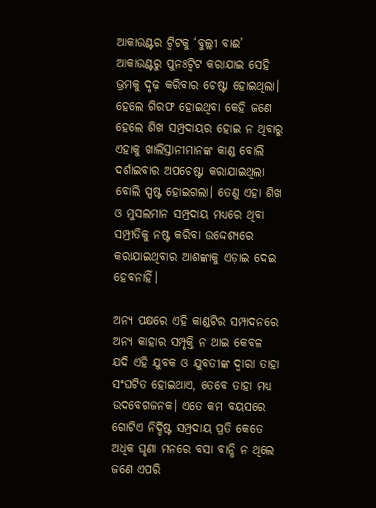ଆକାଉଣ୍ଟର ଟ୍ୱିଟକୁ ‘ବୁଲ୍ଲୀ ବାଈ’ ଆକାଉଣ୍ଟରୁ ପୁନଃଟ୍ୱିଟ କରାଯାଇ ସେହି ଭ୍ରମକୁ ଦୃଢ଼ କରିବାର ଚେଷ୍ଟା ହୋଇଥିଲା। ହେଲେ ଗିରଫ ହୋଇଥିବା କେହି ଜଣେ ହେଲେ ଶିଖ ସମ୍ପ୍ରଦାୟର ହୋଇ ନ ଥିବାରୁ ଏହାକୁ ଖାଲିସ୍ତାନୀମାନଙ୍କ କାଣ୍ଡ ବୋଲି ଦର୍ଶାଇବାର ଅପଚେଷ୍ଟା କରାଯାଇଥିଲା ବୋଲି ସ୍ପଷ୍ଟ ହୋଇଗଲା। ତେଣୁ ଏହା ଶିଖ ଓ ମୁସଲମାନ ସମ୍ପ୍ରଦାୟ ମଧ୍ୟରେ ଥିବା ସମ୍ପ୍ରୀତିକୁ ନଷ୍ଟ କରିବା ଉଦ୍ଦେଶ୍ୟରେ କରାଯାଇଥିବାର ଆଶଙ୍କାକୁ ଏଡ଼ାଇ ଦେଇ ହେବନାହିଁ।

ଅନ୍ୟ ପକ୍ଷରେ ଏହି କାଣ୍ଡଟିର ସମ୍ପାଦନରେ ଅନ୍ୟ କାହାର ସମ୍ପୃକ୍ତି ନ ଥାଇ କେବଳ ଯଦି ଏହି ଯୁବକ ଓ ଯୁବତୀଙ୍କ ଦ୍ୱାରା ତାହା ସଂଘଟିତ ହୋଇଥାଏ, ତେବେ ତାହା ମଧ୍ୟ ଉଦବେଗଜନକ। ଏତେ କମ ବୟସରେ ଗୋଟିଏ ନିର୍ଦ୍ଦିଷ୍ଟ ସମ୍ପ୍ରଦାୟ ପ୍ରତି କେତେ ଅଧିକ ଘୃଣା ମନରେ ବସା ବାନ୍ଧି ନ ଥିଲେ ଜଣେ ଏପରି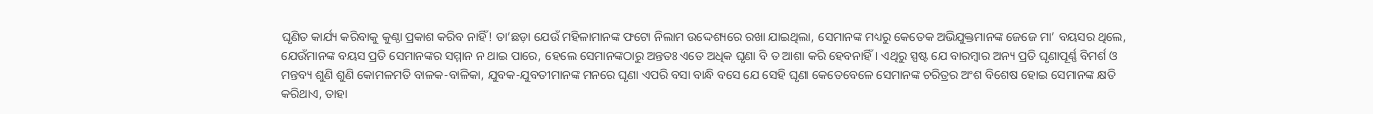ଘୃଣିତ କାର୍ଯ୍ୟ କରିବାକୁ କୁଣ୍ଠା ପ୍ରକାଶ କରିବ ନାହିଁ! ତା’ଛଡ଼ା ଯେଉଁ ମହିଳାମାନଙ୍କ ଫଟୋ ନିଲାମ ଉଦ୍ଦେଶ୍ୟରେ ରଖା ଯାଇଥିଲା, ସେମାନଙ୍କ ମଧ୍ୟରୁ କେତେକ ଅଭିଯୁକ୍ତମାନଙ୍କ ଜେଜେ ମା’ ବୟସର ଥିଲେ, ଯେଉଁମାନଙ୍କ ବୟସ ପ୍ରତି ସେମାନଙ୍କର ସମ୍ମାନ ନ ଥାଇ ପାରେ, ହେଲେ ସେମାନଙ୍କଠାରୁ ଅନ୍ତତଃ ଏତେ ଅଧିକ ଘୃଣା ବି ତ ଆଶା କରି ହେବନାହିଁ। ଏଥିରୁ ସ୍ପଷ୍ଟ ଯେ ବାରମ୍ୱାର ଅନ୍ୟ ପ୍ରତି ଘୃଣାପୂର୍ଣ୍ଣ ବିମର୍ଶ ଓ ମନ୍ତବ୍ୟ ଶୁଣି ଶୁଣି କୋମଳମତି ବାଳକ-ବାଳିକା, ଯୁବକ-ଯୁବତୀମାନଙ୍କ ମନରେ ଘୃଣା ଏପରି ବସା ବାନ୍ଧି ବସେ ଯେ ସେହି ଘୃଣା କେତେବେଳେ ସେମାନଙ୍କ ଚରିତ୍ରର ଅଂଶ ବିଶେଷ ହୋଇ ସେମାନଙ୍କ କ୍ଷତି କରିଥାଏ, ତାହା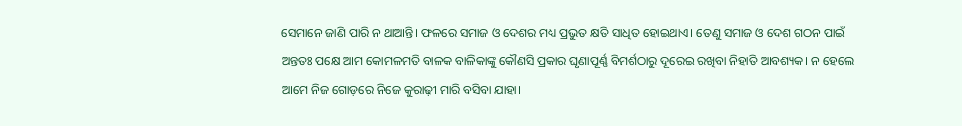ସେମାନେ ଜାଣି ପାରି ନ ଥାଆନ୍ତି। ଫଳରେ ସମାଜ ଓ ଦେଶର ମଧ୍ୟ ପ୍ରଭୁତ କ୍ଷତି ସାଧିତ ହୋଇଥାଏ। ତେଣୁ ସମାଜ ଓ ଦେଶ ଗଠନ ପାଇଁ ଅନ୍ତତଃ ପକ୍ଷେ ଆମ କୋମଳମତି ବାଳକ ବାଳିକାଙ୍କୁ କୌଣସି ପ୍ରକାର ଘୃଣାପୂର୍ଣ୍ଣ ବିମର୍ଶଠାରୁ ଦୂରେଇ ରଖିବା ନିହାତି ଆବଶ୍ୟକ। ନ ହେଲେ ଆମେ ନିଜ ଗୋଡ଼ରେ ନିଜେ କୁରାଢ଼ୀ ମାରି ବସିବା ଯାହା।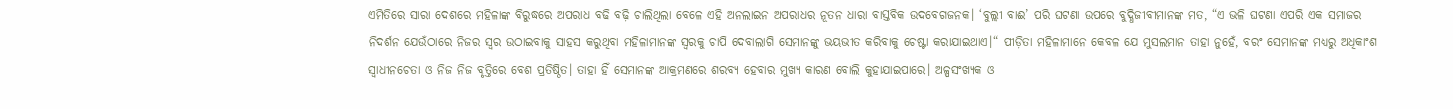ଏମିତିରେ ସାରା ଦେଶରେ ମହିଳାଙ୍କ ବିରୁଦ୍ଧରେ ଅପରାଧ ବଢି ବଢ଼ି ଚାଲିଥିଲା ବେଳେ ଏହି ଅନଲାଇନ ଅପରାଧର ନୂତନ ଧାରା ବାସ୍ତବିକ ଉଦବେଗଜନକ। ‘ବୁଲ୍ଲୀ ବାଈ’ ପରି ଘଟଣା ଉପରେ ବୁଦ୍ଧିଜୀବୀମାନଙ୍କ ମତ, “ଏ ଭଳି ଘଟଣା ଏପରି ଏକ ସମାଜର ନିଦର୍ଶନ ଯେଉଁଠାରେ ନିଜର ସ୍ୱର ଉଠାଇବାକୁ ସାହସ କରୁଥିବା ମହିଳାମାନଙ୍କ ସ୍ୱରକୁ ଚାପି ଦେବାଲାଗି ସେମାନଙ୍କୁ ଭୟଭୀତ କରିବାକୁ ଚେଷ୍ଟା କରାଯାଇଥାଏ।“ ପୀଡ଼ିତା ମହିଳାମାନେ କେବଳ ଯେ ମୁସଲମାନ ତାହା ନୁହେଁ, ବରଂ ସେମାନଙ୍କ ମଧ୍ୟରୁ ଅଧିକାଂଶ ସ୍ୱାଧୀନଚେତା ଓ ନିଜ ନିଜ ବୃତ୍ତିରେ ବେଶ ପ୍ରତିଷ୍ଠିତ। ତାହା ହିଁ ସେମାନଙ୍କ ଆକ୍ରମଣରେ ଶରବ୍ୟ ହେବାର ମୁଖ୍ୟ କାରଣ ବୋଲି କୁହାଯାଇପାରେ। ଅଳ୍ପସଂଖ୍ୟକ ଓ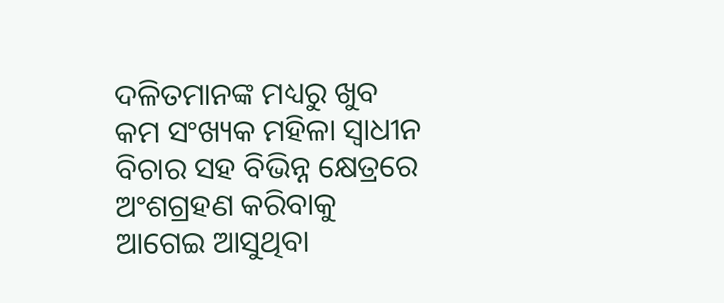ଦଳିତମାନଙ୍କ ମଧ୍ୟରୁ ଖୁବ କମ ସଂଖ୍ୟକ ମହିଳା ସ୍ୱାଧୀନ ବିଚାର ସହ ବିଭିନ୍ନ କ୍ଷେତ୍ରରେ ଅଂଶଗ୍ରହଣ କରିବାକୁ ଆଗେଇ ଆସୁଥିବା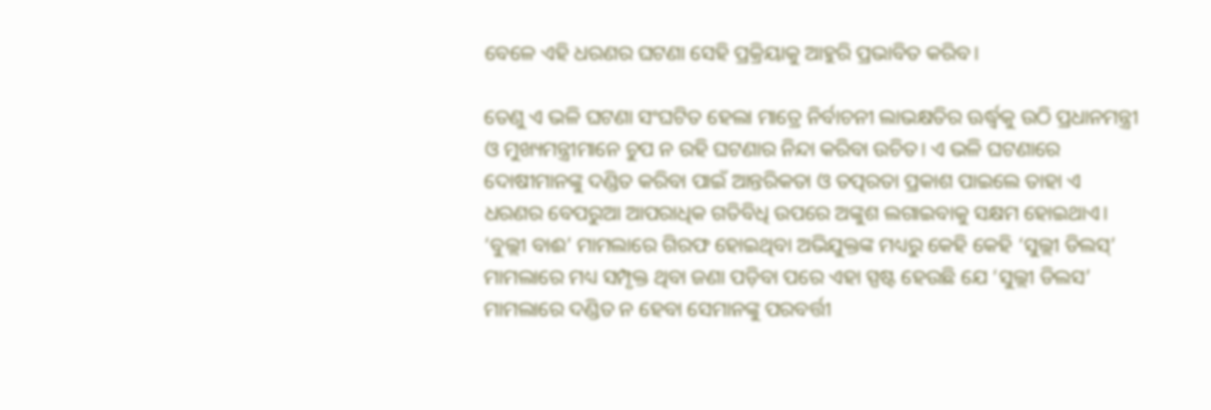ବେଳେ ଏହି ଧରଣର ଘଟଣା ସେହି ପ୍ରକ୍ରିୟାକୁ ଆହୁରି ପ୍ରଭାବିତ କରିବ।

ତେଣୁ ଏ ଭଳି ଘଟଣା ସଂଘଟିତ ହେଲା ମାତ୍ରେ ନିର୍ବାଚନୀ ଲାଭକ୍ଷତିର ଊର୍ଦ୍ଧ୍ୱକୁ ଉଠି ପ୍ରଧାନମନ୍ତ୍ରୀ ଓ ମୁଖ୍ୟମନ୍ତ୍ରୀମାନେ ଚୁପ ନ ରହି ଘଟଣାର ନିନ୍ଦା କରିବା ଉଚିତ। ଏ ଭଳି ଘଟଣାରେ ଦୋଷୀମାନଙ୍କୁ ଦଣ୍ଡିତ କରିବା ପାଇଁ ଆନ୍ତରିକତା ଓ ତତ୍ପରତା ପ୍ରକାଶ ପାଇଲେ ତାହା ଏ ଧରଣର ବେପରୁଆ ଆପରାଧିକ ଗତିବିଧି ଉପରେ ଅଙ୍କୁଶ ଲଗାଇବାକୁ ସକ୍ଷମ ହୋଇଥାଏ। ‘ବୁଲ୍ଲୀ ବାଈ’ ମାମଲାରେ ଗିରଫ ହୋଇଥିବା ଅଭିଯୁକ୍ତଙ୍କ ମଧ୍ୟରୁ କେହି କେହି ‘ସୁଲ୍ଲୀ ଡିଲସ୍’ ମାମଲାରେ ମଧ୍ୟ ସମ୍ପୃକ୍ତ ଥିବା ଜଣା ପଡ଼ିବା ପରେ ଏହା ସ୍ପଷ୍ଟ ହେଉଛି ଯେ ‘ସୁଲ୍ଲୀ ଡିଲସ’ ମାମଲାରେ ଦଣ୍ଡିତ ନ ହେବା ସେମାନଙ୍କୁ ପରବର୍ତ୍ତୀ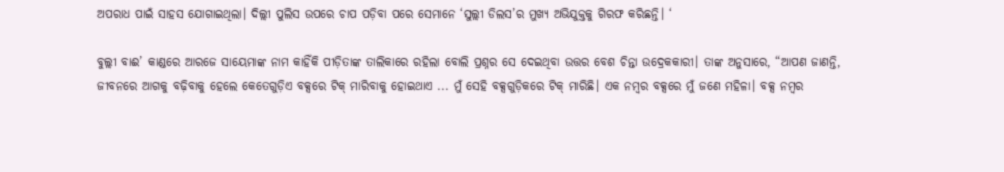ଅପରାଧ ପାଇଁ ସାହସ ଯୋଗାଇଥିଲା। ଦିଲ୍ଲୀ ପୁଲିସ ଉପରେ ଚାପ ପଡ଼ିବା ପରେ ସେମାନେ ‘ସୁଲ୍ଲୀ ଡିଲସ’ର ମୁଖ୍ୟ ଅଭିଯୁକ୍ତକୁ ଗିରଫ କରିଛନ୍ତି। ‘

ବୁଲ୍ଲୀ ବାଈ’ କାଣ୍ଡରେ ଆରଜେ ସାୟେମାଙ୍କ ନାମ କାହିଁକି ପୀଡ଼ିତାଙ୍କ ତାଲିକାରେ ରହିଲା ବୋଲି ପ୍ରଶ୍ନର ସେ ଦେଇଥିବା ଉତ୍ତର ବେଶ ଚିନ୍ତା ଉଦ୍ରେକକାରୀ। ତାଙ୍କ ଅନୁସାରେ, “ଆପଣ ଜାଣନ୍ତି, ଜୀବନରେ ଆଗକୁ ବଢ଼ିବାକୁ ହେଲେ କେତେଗୁଡ଼ିଏ ବକ୍ସରେ ଟିକ୍ ମାରିବାକୁ ହୋଇଥାଏ ... ମୁଁ ସେହି ବକ୍ସଗୁଡ଼ିକରେ ଟିକ୍ ମାରିଛି। ଏକ ନମ୍ୱର ବକ୍ସରେ ମୁଁ ଜଣେ ମହିଳା। ବକ୍ସ ନମ୍ୱର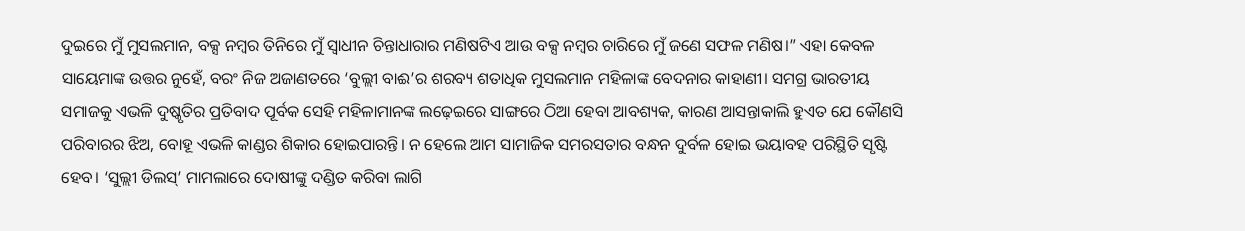ଦୁଇରେ ମୁଁ ମୁସଲମାନ, ବକ୍ସ ନମ୍ୱର ତିନିରେ ମୁଁ ସ୍ୱାଧୀନ ଚିନ୍ତାଧାରାର ମଣିଷଟିଏ ଆଉ ବକ୍ସ ନମ୍ୱର ଚାରିରେ ମୁଁ ଜଣେ ସଫଳ ମଣିଷ।” ଏହା କେବଳ ସାୟେମାଙ୍କ ଉତ୍ତର ନୁହେଁ, ବରଂ ନିଜ ଅଜାଣତରେ ‘ବୁଲ୍ଲୀ ବାଈ’ର ଶରବ୍ୟ ଶତାଧିକ ମୁସଲମାନ ମହିଳାଙ୍କ ବେଦନାର କାହାଣୀ। ସମଗ୍ର ଭାରତୀୟ ସମାଜକୁ ଏଭଳି ଦୁଷ୍କୃତିର ପ୍ରତିବାଦ ପୂର୍ବକ ସେହି ମହିଳାମାନଙ୍କ ଲଢ଼େଇରେ ସାଙ୍ଗରେ ଠିଆ ହେବା ଆବଶ୍ୟକ, କାରଣ ଆସନ୍ତାକାଲି ହୁଏତ ଯେ କୌଣସି ପରିବାରର ଝିଅ, ବୋହୂ ଏଭଳି କାଣ୍ଡର ଶିକାର ହୋଇପାରନ୍ତି। ନ ହେଲେ ଆମ ସାମାଜିକ ସମରସତାର ବନ୍ଧନ ଦୁର୍ବଳ ହୋଇ ଭୟାବହ ପରିସ୍ଥିତି ସୃଷ୍ଟି ହେବ। ‘ସୁଲ୍ଲୀ ଡିଲସ୍’ ମାମଲାରେ ଦୋଷୀଙ୍କୁ ଦଣ୍ଡିତ କରିବା ଲାଗି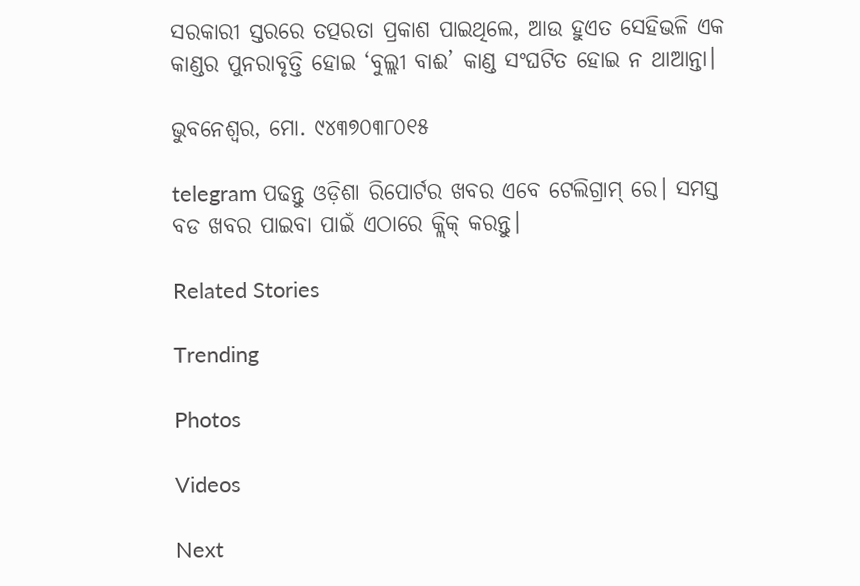ସରକାରୀ ସ୍ତରରେ ତତ୍ପରତା ପ୍ରକାଶ ପାଇଥିଲେ, ଆଉ ହୁଏତ ସେହିଭଳି ଏକ କାଣ୍ଡର ପୁନରାବୃତ୍ତି ହୋଇ ‘ବୁଲ୍ଲୀ ବାଈ’ କାଣ୍ଡ ସଂଘଟିତ ହୋଇ ନ ଥାଆନ୍ତା।

ଭୁବନେଶ୍ଵର, ମୋ. ୯୪୩୭୦୩୮୦୧୫

telegram ପଢନ୍ତୁ ଓଡ଼ିଶା ରିପୋର୍ଟର ଖବର ଏବେ ଟେଲିଗ୍ରାମ୍ ରେ। ସମସ୍ତ ବଡ ଖବର ପାଇବା ପାଇଁ ଏଠାରେ କ୍ଲିକ୍ କରନ୍ତୁ।

Related Stories

Trending

Photos

Videos

Next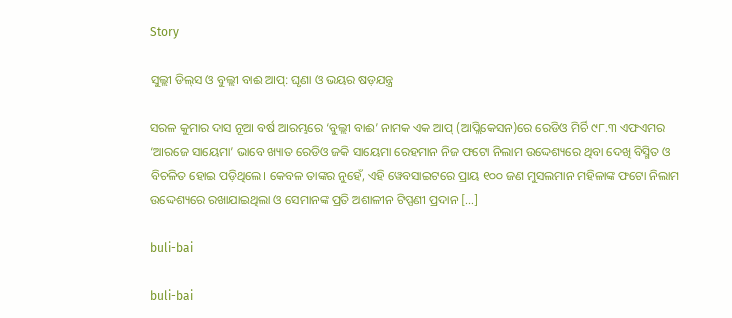Story

ସୁଲ୍ଲୀ ଡିଲ୍‌ସ ଓ ବୁଲ୍ଲୀ ବାଈ ଆପ୍: ଘୃଣା ଓ ଭୟର ଷଡ଼ଯନ୍ତ୍ର

ସରଳ କୁମାର ଦାସ ନୂଆ ବର୍ଷ ଆରମ୍ଭରେ ‘ବୁଲ୍ଲୀ ବାଈ’ ନାମକ ଏକ ଆପ୍ (ଆପ୍ଲିକେସନ)ରେ ରେଡିଓ ମିର୍ଚି ୯୮.୩ ଏଫଏମର ‘ଆରଜେ ସାୟେମା’ ଭାବେ ଖ୍ୟାତ ରେଡିଓ ଜକି ସାୟେମା ରେହମାନ ନିଜ ଫଟୋ ନିଲାମ ଉଦ୍ଦେଶ୍ୟରେ ଥିବା ଦେଖି ବିସ୍ମିତ ଓ ବିଚଳିତ ହୋଇ ପଡ଼ିଥିଲେ। କେବଳ ତାଙ୍କର ନୁହେଁ, ଏହି ୱେବସାଇଟରେ ପ୍ରାୟ ୧୦୦ ଜଣ ମୁସଲମାନ ମହିଳାଙ୍କ ଫଟୋ ନିଲାମ ଉଦ୍ଦେଶ୍ୟରେ ରଖାଯାଇଥିଲା ଓ ସେମାନଙ୍କ ପ୍ରତି ଅଶାଳୀନ ଟିପ୍ପଣୀ ପ୍ରଦାନ […]

buli-bai

buli-bai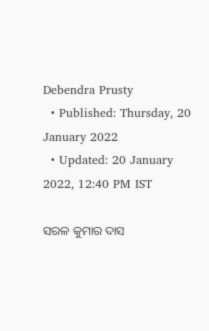Debendra Prusty
  • Published: Thursday, 20 January 2022
  • Updated: 20 January 2022, 12:40 PM IST

ସରଳ କୁମାର ଦାସ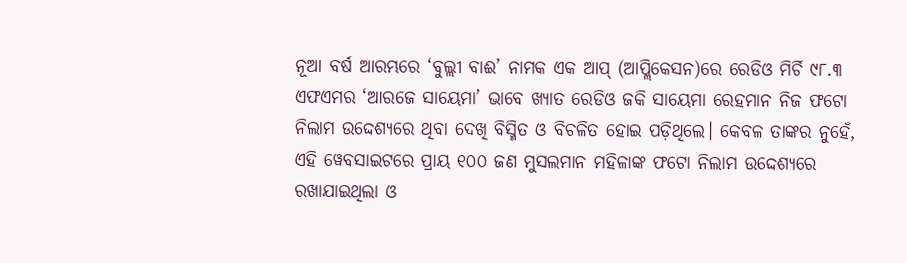ନୂଆ ବର୍ଷ ଆରମ୍ଭରେ ‘ବୁଲ୍ଲୀ ବାଈ’ ନାମକ ଏକ ଆପ୍ (ଆପ୍ଲିକେସନ)ରେ ରେଡିଓ ମିର୍ଚି ୯୮.୩ ଏଫଏମର ‘ଆରଜେ ସାୟେମା’ ଭାବେ ଖ୍ୟାତ ରେଡିଓ ଜକି ସାୟେମା ରେହମାନ ନିଜ ଫଟୋ ନିଲାମ ଉଦ୍ଦେଶ୍ୟରେ ଥିବା ଦେଖି ବିସ୍ମିତ ଓ ବିଚଳିତ ହୋଇ ପଡ଼ିଥିଲେ। କେବଳ ତାଙ୍କର ନୁହେଁ, ଏହି ୱେବସାଇଟରେ ପ୍ରାୟ ୧୦୦ ଜଣ ମୁସଲମାନ ମହିଳାଙ୍କ ଫଟୋ ନିଲାମ ଉଦ୍ଦେଶ୍ୟରେ ରଖାଯାଇଥିଲା ଓ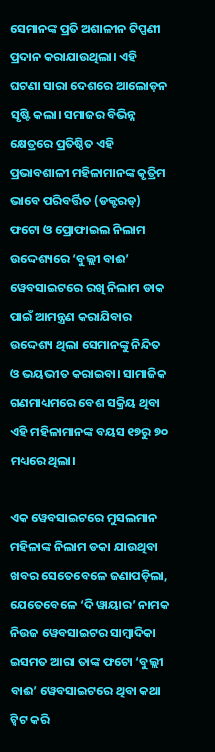ସେମାନଙ୍କ ପ୍ରତି ଅଶାଳୀନ ଟିପ୍ପଣୀ ପ୍ରଦାନ କରାଯାଉଥିଲା। ଏହି ଘଟଣା ସାରା ଦେଶରେ ଆଲୋଡ଼ନ ସୃଷ୍ଟି କଲା। ସମାଜର ବିଭିନ୍ନ କ୍ଷେତ୍ରରେ ପ୍ରତିଷ୍ଠିତ ଏହି ପ୍ରଭାବଶାଳୀ ମହିଳାମାନଙ୍କ କୃତ୍ରିମ ଭାବେ ପରିବର୍ତ୍ତିତ (ଡକ୍ଟରଡ୍) ଫଟୋ ଓ ପ୍ରୋଫାଇଲ ନିଲାମ ଉଦ୍ଦେଶ୍ୟରେ ‘ବୁଲ୍ଲୀ ବାଈ’ ୱେବସାଇଟରେ ରଖି ନିଲାମ ଡାକ ପାଇଁ ଆମନ୍ତ୍ରଣ କରାଯିବାର ଉଦ୍ଦେଶ୍ୟ ଥିଲା ସେମାନଙ୍କୁ ନିନ୍ଦିତ ଓ ଭୟଭୀତ କରାଇବା। ସାମାଜିକ ଗଣମାଧ୍ୟମରେ ବେଶ ସକ୍ରିୟ ଥିବା ଏହି ମହିଳାମାନଙ୍କ ବୟସ ୧୭ରୁ ୭୦ ମଧ୍ୟରେ ଥିଲା।

ଏକ ୱେବସାଇଟରେ ମୁସଲମାନ ମହିଳାଙ୍କ ନିଲାମ ଡକା ଯାଉଥିବା ଖବର ସେତେବେଳେ ଜଣାପଡ଼ିଲା, ଯେତେବେଳେ ‘ଦି ୱାୟାର’ ନାମକ ନିଉଜ ୱେବସାଇଟର ସାମ୍ୱାଦିକା ଇସମତ ଆରା ତାଙ୍କ ଫଟୋ ‘ବୁଲ୍ଲୀ ବାଈ’ ୱେବସାଇଟରେ ଥିବା କଥା ଟ୍ୱିଟ କରି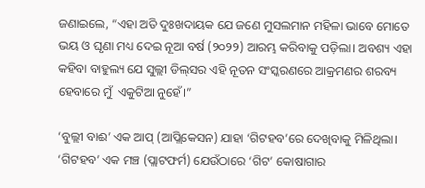ଜଣାଇଲେ, “ଏହା ଅତି ଦୁଃଖଦାୟକ ଯେ ଜଣେ ମୁସଲମାନ ମହିଳା ଭାବେ ମୋତେ ଭୟ ଓ ଘୃଣା ମଧ୍ୟ ଦେଇ ନୂଆ ବର୍ଷ (୨୦୨୨) ଆରମ୍ଭ କରିବାକୁ ପଡ଼ିଲା। ଅବଶ୍ୟ ଏହା କହିବା ବାହୁଲ୍ୟ ଯେ ସୁଲ୍ଲୀ ଡିଲ୍‌ସର ଏହି ନୂତନ ସଂସ୍କରଣରେ ଆକ୍ରମଣର ଶରବ୍ୟ ହେବାରେ ମୁଁ  ଏକୁଟିଆ ନୁହେଁ।”

‘ବୁଲ୍ଲୀ ବାଈ’ ଏକ ଆପ୍ (ଆପ୍ଲିକେସନ) ଯାହା ‘ଗିଟହବ’ରେ ଦେଖିବାକୁ ମିଳିଥିଲା। ‘ଗିଟହବ’ ଏକ ମଞ୍ଚ (ପ୍ଲାଟଫର୍ମ) ଯେଉଁଠାରେ ‘ଗିଟ’ କୋଷାଗାର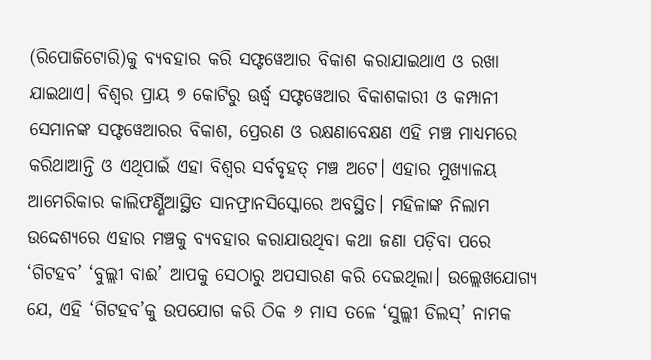(ରିପୋଜିଟୋରି)କୁ ବ୍ୟବହାର କରି ସଫ୍ଟୱେଆର ବିକାଶ କରାଯାଇଥାଏ ଓ ରଖା ଯାଇଥାଏ। ବିଶ୍ୱର ପ୍ରାୟ ୭ କୋଟିରୁ ଊର୍ଦ୍ଧ୍ୱ ସଫ୍ଟୱେଆର ବିକାଶକାରୀ ଓ କମ୍ପାନୀ ସେମାନଙ୍କ ସଫ୍ଟୱେଆରର ବିକାଶ, ପ୍ରେରଣ ଓ ରକ୍ଷଣାବେକ୍ଷଣ ଏହି ମଞ୍ଚ ମାଧ୍ୟମରେ କରିଥାଆନ୍ତି ଓ ଏଥିପାଇଁ ଏହା ବିଶ୍ୱର ସର୍ବବୃହତ୍ ମଞ୍ଚ ଅଟେ। ଏହାର ମୁଖ୍ୟାଳୟ ଆମେରିକାର କାଲିଫର୍ଣ୍ଣିଆସ୍ଥିତ ସାନଫ୍ରାନସିସ୍କୋରେ ଅବସ୍ଥିତ। ମହିଳାଙ୍କ ନିଲାମ ଉଦ୍ଦେଶ୍ୟରେ ଏହାର ମଞ୍ଚକୁ ବ୍ୟବହାର କରାଯାଉଥିବା କଥା ଜଣା ପଡ଼ିବା ପରେ ‘ଗିଟହବ’ ‘ବୁଲ୍ଲୀ ବାଈ’ ଆପକୁ ସେଠାରୁ ଅପସାରଣ କରି ଦେଇଥିଲା। ଉଲ୍ଲେଖଯୋଗ୍ୟ ଯେ, ଏହି ‘ଗିଟହବ’କୁ ଉପଯୋଗ କରି ଠିକ ୬ ମାସ ତଳେ ‘ସୁଲ୍ଲୀ ଡିଲସ୍’ ନାମକ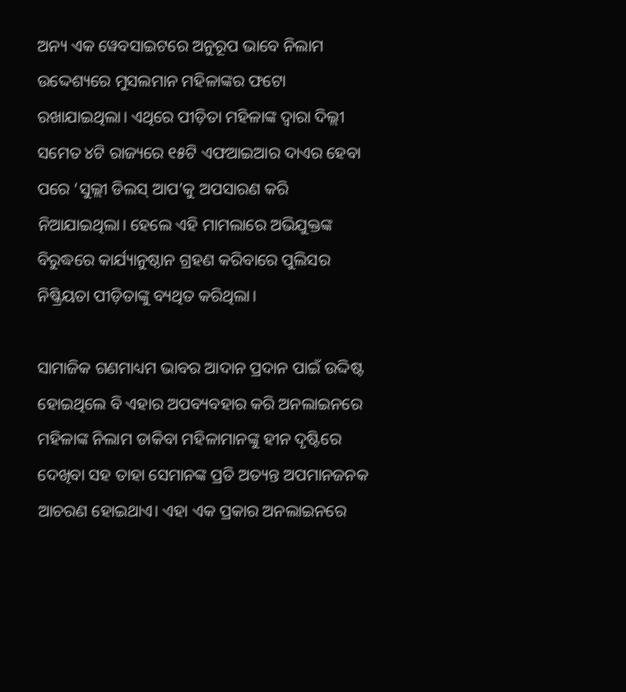ଅନ୍ୟ ଏକ ୱେବସାଇଟରେ ଅନୁରୂପ ଭାବେ ନିଲାମ ଉଦ୍ଦେଶ୍ୟରେ ମୁସଲମାନ ମହିଳାଙ୍କର ଫଟୋ ରଖାଯାଇଥିଲା। ଏଥିରେ ପୀଡ଼ିତା ମହିଳାଙ୍କ ଦ୍ୱାରା ଦିଲ୍ଲୀ ସମେତ ୪ଟି ରାଜ୍ୟରେ ୧୫ଟି ଏଫଆଇଆର ଦାଏର ହେବା ପରେ ‘ସୁଲ୍ଲୀ ଡିଲସ୍ ଆପ’କୁ ଅପସାରଣ କରି ନିଆଯାଇଥିଲା। ହେଲେ ଏହି ମାମଲାରେ ଅଭିଯୁକ୍ତଙ୍କ ବିରୁଦ୍ଧରେ କାର୍ଯ୍ୟାନୁଷ୍ଠାନ ଗ୍ରହଣ କରିବାରେ ପୁଲିସର ନିଷ୍କ୍ରିୟତା ପୀଡ଼ିତାଙ୍କୁ ବ୍ୟଥିତ କରିଥିଲା।

ସାମାଜିକ ଗଣମାଧ୍ୟମ ଭାବର ଆଦାନ ପ୍ରଦାନ ପାଇଁ ଉଦ୍ଦିଷ୍ଟ ହୋଇଥିଲେ ବି ଏହାର ଅପବ୍ୟବହାର କରି ଅନଲାଇନରେ ମହିଳାଙ୍କ ନିଲାମ ଡାକିବା ମହିଳାମାନଙ୍କୁ ହୀନ ଦୃଷ୍ଟିରେ ଦେଖିବା ସହ ତାହା ସେମାନଙ୍କ ପ୍ରତି ଅତ୍ୟନ୍ତ ଅପମାନଜନକ ଆଚରଣ ହୋଇଥାଏ। ଏହା ଏକ ପ୍ରକାର ଅନଲାଇନରେ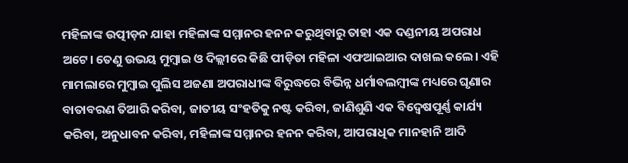ମହିଳାଙ୍କ ଉତ୍ପୀଡ଼ନ ଯାହା ମହିଳାଙ୍କ ସମ୍ମାନର ହନନ କରୁଥିବାରୁ ତାହା ଏକ ଦଣ୍ଡନୀୟ ଅପରାଧ ଅଟେ। ତେଣୁ ଉଭୟ ମୁମ୍ୱାଇ ଓ ଦିଲ୍ଲୀରେ କିଛି ପୀଡ଼ିତା ମହିଳା ଏଫଆଇଆର ଦାଖଲ କଲେ। ଏହି ମାମଲାରେ ମୁମ୍ୱାଇ ପୁଲିସ ଅଜଣା ଅପରାଧୀଙ୍କ ବିରୁଦ୍ଧରେ ବିଭିନ୍ନ ଧର୍ମାବଲମ୍ୱୀଙ୍କ ମଧ୍ୟରେ ଘୃଣାର ବାତାବରଣ ତିଆରି କରିବା, ଜାତୀୟ ସଂହତିକୁ ନଷ୍ଟ କରିବା, ଜାଣିଶୁଣି ଏକ ବିଦ୍ୱେଷପୂର୍ଣ୍ଣ କାର୍ଯ୍ୟ କରିବା, ଅନୁଧାବନ କରିବା, ମହିଳାଙ୍କ ସମ୍ମାନର ହନନ କରିବା, ଆପରାଧିକ ମାନହାନି ଆଦି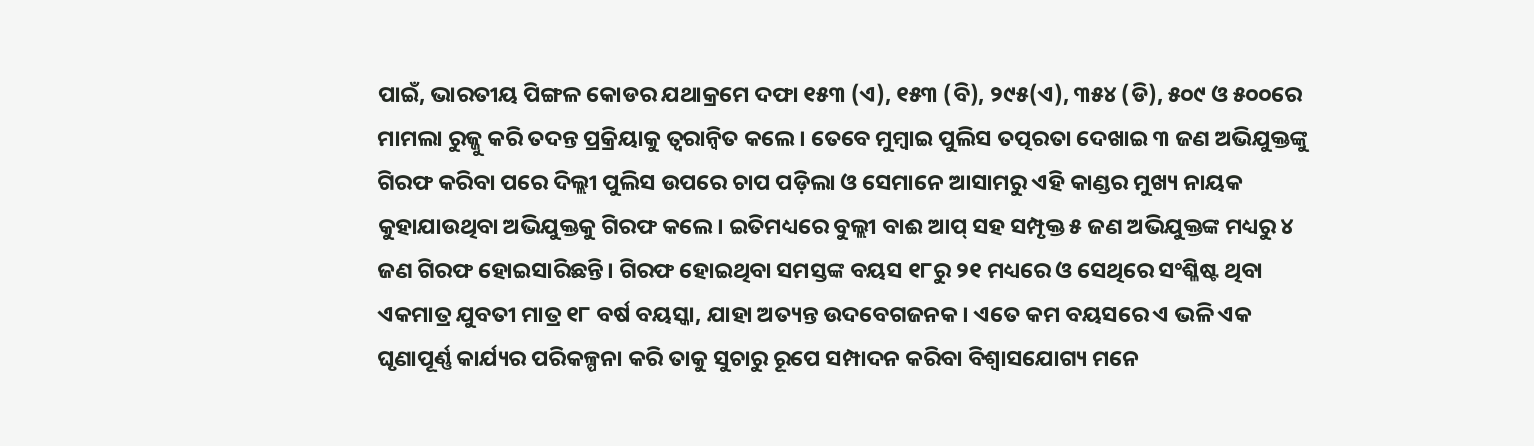ପାଇଁ, ଭାରତୀୟ ପିଙ୍ଗଳ କୋଡର ଯଥାକ୍ରମେ ଦଫା ୧୫୩ (ଏ), ୧୫୩ (ବି), ୨୯୫(ଏ), ୩୫୪ (ଡି), ୫୦୯ ଓ ୫୦୦ରେ ମାମଲା ରୁଜ୍ଜୁ କରି ତଦନ୍ତ ପ୍ରକ୍ରିୟାକୁ ତ୍ୱରାନ୍ୱିତ କଲେ। ତେବେ ମୁମ୍ୱାଇ ପୁଲିସ ତତ୍ପରତା ଦେଖାଇ ୩ ଜଣ ଅଭିଯୁକ୍ତଙ୍କୁ ଗିରଫ କରିବା ପରେ ଦିଲ୍ଲୀ ପୁଲିସ ଉପରେ ଚାପ ପଡ଼ିଲା ଓ ସେମାନେ ଆସାମରୁ ଏହି କାଣ୍ଡର ମୁଖ୍ୟ ନାୟକ କୁହାଯାଉଥିବା ଅଭିଯୁକ୍ତକୁ ଗିରଫ କଲେ। ଇତିମଧ୍ୟରେ ବୁଲ୍ଲୀ ବାଈ ଆପ୍ ସହ ସମ୍ପୃକ୍ତ ୫ ଜଣ ଅଭିଯୁକ୍ତଙ୍କ ମଧ୍ୟରୁ ୪ ଜଣ ଗିରଫ ହୋଇସାରିଛନ୍ତି। ଗିରଫ ହୋଇଥିବା ସମସ୍ତଙ୍କ ବୟସ ୧୮ରୁ ୨୧ ମଧ୍ୟରେ ଓ ସେଥିରେ ସଂଶ୍ଳିଷ୍ଟ ଥିବା ଏକମାତ୍ର ଯୁବତୀ ମାତ୍ର ୧୮ ବର୍ଷ ବୟସ୍କା, ଯାହା ଅତ୍ୟନ୍ତ ଉଦବେଗଜନକ। ଏତେ କମ ବୟସରେ ଏ ଭଳି ଏକ ଘୃଣାପୂର୍ଣ୍ଣ କାର୍ଯ୍ୟର ପରିକଳ୍ପନା କରି ତାକୁ ସୁଚାରୁ ରୂପେ ସମ୍ପାଦନ କରିବା ବିଶ୍ୱାସଯୋଗ୍ୟ ମନେ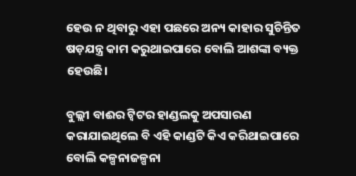ହେଉ ନ ଥିବାରୁ ଏହା ପଛରେ ଅନ୍ୟ କାହାର ସୁଚିନ୍ତିତ ଷଡ଼ଯନ୍ତ୍ର କାମ କରୁଥାଇପାରେ ବୋଲି ଆଶଙ୍କା ବ୍ୟକ୍ତ ହେଉଛି।

ବୁଲ୍ଲୀ ବାଈର ଟ୍ୱିଟର ହାଣ୍ଡଲକୁ ଅପସାରଣ କରାଯାଇଥିଲେ ବି ଏହି କାଣ୍ଡଟି କିଏ କରିଥାଇପାରେ ବୋଲି କଳ୍ପନାଜଳ୍ପନା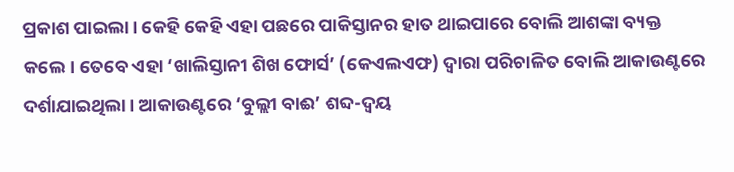ପ୍ରକାଶ ପାଇଲା। କେହି କେହି ଏହା ପଛରେ ପାକିସ୍ତାନର ହାତ ଥାଇପାରେ ବୋଲି ଆଶଙ୍କା ବ୍ୟକ୍ତ କଲେ। ତେବେ ଏହା ‘ଖାଲିସ୍ତାନୀ ଶିଖ ଫୋର୍ସ’ (କେଏଲଏଫ) ଦ୍ୱାରା ପରିଚାଳିତ ବୋଲି ଆକାଉଣ୍ଟରେ ଦର୍ଶାଯାଇଥିଲା। ଆକାଉଣ୍ଟରେ ‘ବୁଲ୍ଲୀ ବାଈ’ ଶବ୍ଦ-ଦ୍ୱୟ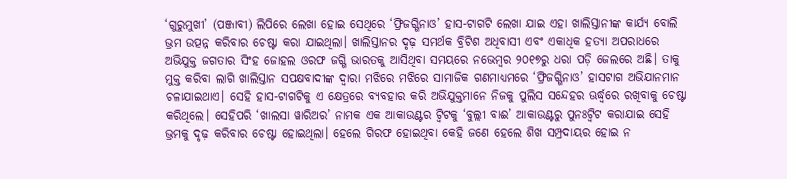‘ଗୁରୁମୁଖୀ’ (ପଞ୍ଜାବୀ) ଲିପିରେ ଲେଖା ହୋଇ ସେଥିରେ ‘ଫ୍ରିଜଗ୍ଗିନାଓ’ ହାସ-ଟାଗଟି ଲେଖା ଯାଇ ଏହା ଖାଲିସ୍ତାନୀଙ୍କ କାର୍ଯ୍ୟ ବୋଲି ଭ୍ରମ ଉତ୍ପନ୍ନ କରିବାର ଚେଷ୍ଟା କରା ଯାଇଥିଲା। ଖାଲିସ୍ତାନର ଦୃଢ଼ ସମର୍ଥକ ବ୍ରିଟିଶ ଅଧିବାସୀ ଏବଂ ଏକାଧିକ ହତ୍ୟା ଅପରାଧରେ ଅଭିଯୁକ୍ତ ଜଗତାର ସିଂହ ଜୋହଲ ଓରଫ ଜଗ୍ଗି ଭାରତକୁ ଆସିଥିବା ସମୟରେ ନଭେମ୍ୱର ୨୦୧୭ରୁ ଧରା ପଡ଼ି ଜେଲରେ ଅଛି। ତାକୁ ମୁକ୍ତ କରିବା ଲାଗି ଖାଲିସ୍ତାନ ସପକ୍ଷବାଦୀଙ୍କ ଦ୍ୱାରା ମଝିରେ ମଝିରେ ସାମାଜିକ ଗଣମାଧ୍ୟମରେ ‘ଫ୍ରିଜଗ୍ଗିନାଓ’ ହାସଟାଗ ଅଭିଯାନମାନ ଚଳାଯାଇଥାଏ। ସେହି ହାସ-ଟାଗଟିକୁ ଏ କ୍ଷେତ୍ରରେ ବ୍ୟବହାର କରି ଅଭିଯୁକ୍ତମାନେ ନିଜକୁ ପୁଲିସ ସନ୍ଦେହର ଊର୍ଦ୍ଧ୍ୱରେ ରଖିବାକୁ ଚେଷ୍ଟା କରିଥିଲେ। ସେହିପରି ‘ଖାଲସା ୱାରିଅର’ ନାମକ ଏକ ଆକାଉଣ୍ଟର ଟ୍ୱିଟକୁ ‘ବୁଲ୍ଲୀ ବାଈ’ ଆକାଉଣ୍ଟରୁ ପୁନଃଟ୍ୱିଟ କରାଯାଇ ସେହି ଭ୍ରମକୁ ଦୃଢ଼ କରିବାର ଚେଷ୍ଟା ହୋଇଥିଲା। ହେଲେ ଗିରଫ ହୋଇଥିବା କେହି ଜଣେ ହେଲେ ଶିଖ ସମ୍ପ୍ରଦାୟର ହୋଇ ନ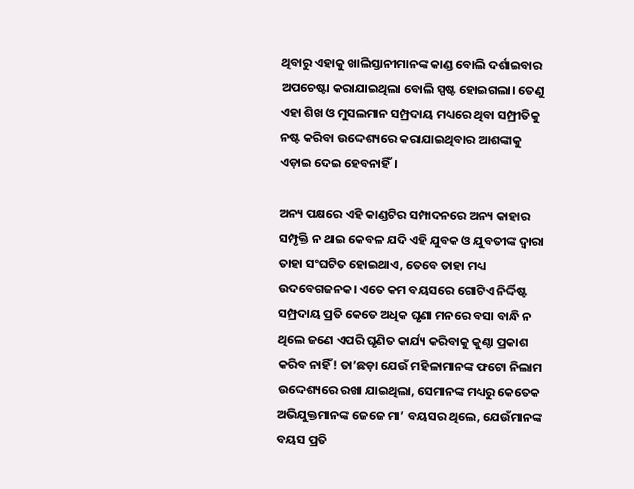ଥିବାରୁ ଏହାକୁ ଖାଲିସ୍ତାନୀମାନଙ୍କ କାଣ୍ଡ ବୋଲି ଦର୍ଶାଇବାର ଅପଚେଷ୍ଟା କରାଯାଇଥିଲା ବୋଲି ସ୍ପଷ୍ଟ ହୋଇଗଲା। ତେଣୁ ଏହା ଶିଖ ଓ ମୁସଲମାନ ସମ୍ପ୍ରଦାୟ ମଧ୍ୟରେ ଥିବା ସମ୍ପ୍ରୀତିକୁ ନଷ୍ଟ କରିବା ଉଦ୍ଦେଶ୍ୟରେ କରାଯାଇଥିବାର ଆଶଙ୍କାକୁ ଏଡ଼ାଇ ଦେଇ ହେବନାହିଁ।

ଅନ୍ୟ ପକ୍ଷରେ ଏହି କାଣ୍ଡଟିର ସମ୍ପାଦନରେ ଅନ୍ୟ କାହାର ସମ୍ପୃକ୍ତି ନ ଥାଇ କେବଳ ଯଦି ଏହି ଯୁବକ ଓ ଯୁବତୀଙ୍କ ଦ୍ୱାରା ତାହା ସଂଘଟିତ ହୋଇଥାଏ, ତେବେ ତାହା ମଧ୍ୟ ଉଦବେଗଜନକ। ଏତେ କମ ବୟସରେ ଗୋଟିଏ ନିର୍ଦ୍ଦିଷ୍ଟ ସମ୍ପ୍ରଦାୟ ପ୍ରତି କେତେ ଅଧିକ ଘୃଣା ମନରେ ବସା ବାନ୍ଧି ନ ଥିଲେ ଜଣେ ଏପରି ଘୃଣିତ କାର୍ଯ୍ୟ କରିବାକୁ କୁଣ୍ଠା ପ୍ରକାଶ କରିବ ନାହିଁ! ତା’ଛଡ଼ା ଯେଉଁ ମହିଳାମାନଙ୍କ ଫଟୋ ନିଲାମ ଉଦ୍ଦେଶ୍ୟରେ ରଖା ଯାଇଥିଲା, ସେମାନଙ୍କ ମଧ୍ୟରୁ କେତେକ ଅଭିଯୁକ୍ତମାନଙ୍କ ଜେଜେ ମା’ ବୟସର ଥିଲେ, ଯେଉଁମାନଙ୍କ ବୟସ ପ୍ରତି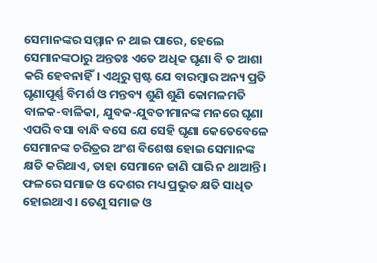ସେମାନଙ୍କର ସମ୍ମାନ ନ ଥାଇ ପାରେ, ହେଲେ ସେମାନଙ୍କଠାରୁ ଅନ୍ତତଃ ଏତେ ଅଧିକ ଘୃଣା ବି ତ ଆଶା କରି ହେବନାହିଁ। ଏଥିରୁ ସ୍ପଷ୍ଟ ଯେ ବାରମ୍ୱାର ଅନ୍ୟ ପ୍ରତି ଘୃଣାପୂର୍ଣ୍ଣ ବିମର୍ଶ ଓ ମନ୍ତବ୍ୟ ଶୁଣି ଶୁଣି କୋମଳମତି ବାଳକ-ବାଳିକା, ଯୁବକ-ଯୁବତୀମାନଙ୍କ ମନରେ ଘୃଣା ଏପରି ବସା ବାନ୍ଧି ବସେ ଯେ ସେହି ଘୃଣା କେତେବେଳେ ସେମାନଙ୍କ ଚରିତ୍ରର ଅଂଶ ବିଶେଷ ହୋଇ ସେମାନଙ୍କ କ୍ଷତି କରିଥାଏ, ତାହା ସେମାନେ ଜାଣି ପାରି ନ ଥାଆନ୍ତି। ଫଳରେ ସମାଜ ଓ ଦେଶର ମଧ୍ୟ ପ୍ରଭୁତ କ୍ଷତି ସାଧିତ ହୋଇଥାଏ। ତେଣୁ ସମାଜ ଓ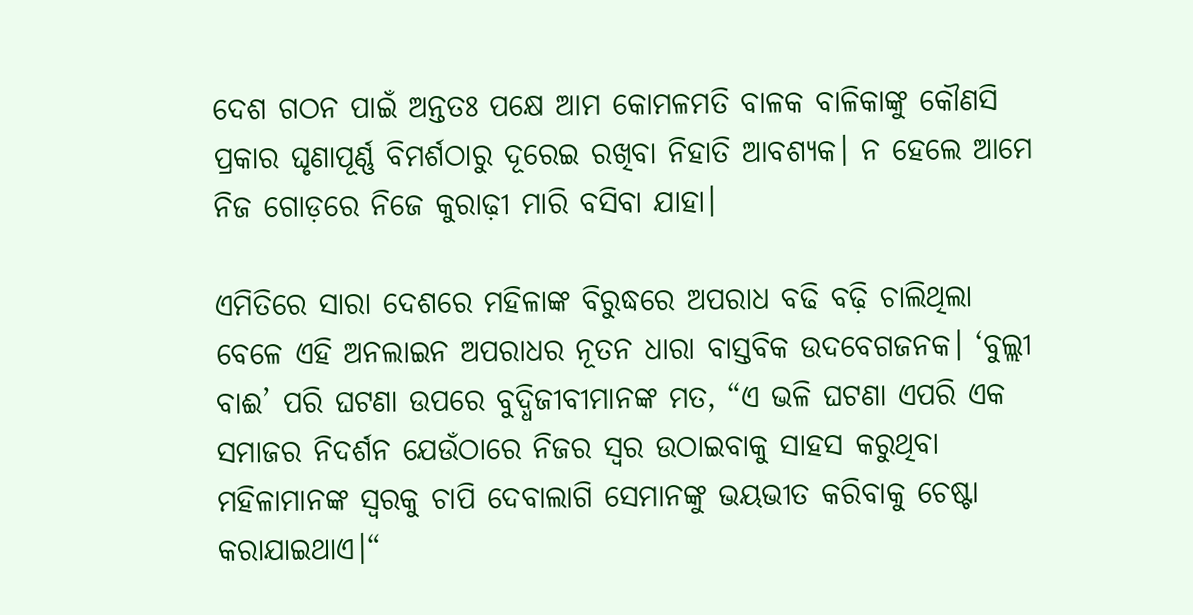ଦେଶ ଗଠନ ପାଇଁ ଅନ୍ତତଃ ପକ୍ଷେ ଆମ କୋମଳମତି ବାଳକ ବାଳିକାଙ୍କୁ କୌଣସି ପ୍ରକାର ଘୃଣାପୂର୍ଣ୍ଣ ବିମର୍ଶଠାରୁ ଦୂରେଇ ରଖିବା ନିହାତି ଆବଶ୍ୟକ। ନ ହେଲେ ଆମେ ନିଜ ଗୋଡ଼ରେ ନିଜେ କୁରାଢ଼ୀ ମାରି ବସିବା ଯାହା।

ଏମିତିରେ ସାରା ଦେଶରେ ମହିଳାଙ୍କ ବିରୁଦ୍ଧରେ ଅପରାଧ ବଢି ବଢ଼ି ଚାଲିଥିଲା ବେଳେ ଏହି ଅନଲାଇନ ଅପରାଧର ନୂତନ ଧାରା ବାସ୍ତବିକ ଉଦବେଗଜନକ। ‘ବୁଲ୍ଲୀ ବାଈ’ ପରି ଘଟଣା ଉପରେ ବୁଦ୍ଧିଜୀବୀମାନଙ୍କ ମତ, “ଏ ଭଳି ଘଟଣା ଏପରି ଏକ ସମାଜର ନିଦର୍ଶନ ଯେଉଁଠାରେ ନିଜର ସ୍ୱର ଉଠାଇବାକୁ ସାହସ କରୁଥିବା ମହିଳାମାନଙ୍କ ସ୍ୱରକୁ ଚାପି ଦେବାଲାଗି ସେମାନଙ୍କୁ ଭୟଭୀତ କରିବାକୁ ଚେଷ୍ଟା କରାଯାଇଥାଏ।“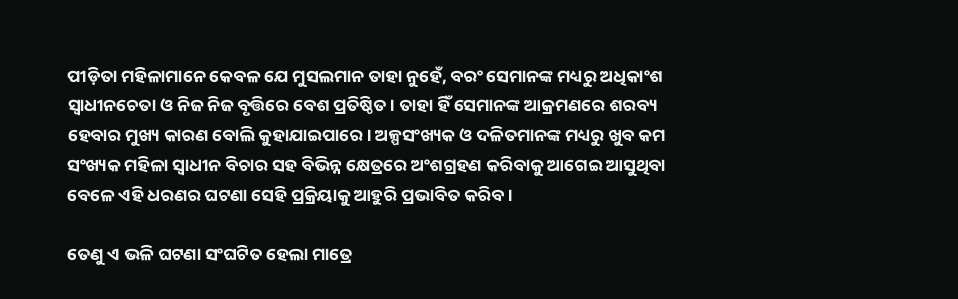ପୀଡ଼ିତା ମହିଳାମାନେ କେବଳ ଯେ ମୁସଲମାନ ତାହା ନୁହେଁ, ବରଂ ସେମାନଙ୍କ ମଧ୍ୟରୁ ଅଧିକାଂଶ ସ୍ୱାଧୀନଚେତା ଓ ନିଜ ନିଜ ବୃତ୍ତିରେ ବେଶ ପ୍ରତିଷ୍ଠିତ। ତାହା ହିଁ ସେମାନଙ୍କ ଆକ୍ରମଣରେ ଶରବ୍ୟ ହେବାର ମୁଖ୍ୟ କାରଣ ବୋଲି କୁହାଯାଇପାରେ। ଅଳ୍ପସଂଖ୍ୟକ ଓ ଦଳିତମାନଙ୍କ ମଧ୍ୟରୁ ଖୁବ କମ ସଂଖ୍ୟକ ମହିଳା ସ୍ୱାଧୀନ ବିଚାର ସହ ବିଭିନ୍ନ କ୍ଷେତ୍ରରେ ଅଂଶଗ୍ରହଣ କରିବାକୁ ଆଗେଇ ଆସୁଥିବା ବେଳେ ଏହି ଧରଣର ଘଟଣା ସେହି ପ୍ରକ୍ରିୟାକୁ ଆହୁରି ପ୍ରଭାବିତ କରିବ।

ତେଣୁ ଏ ଭଳି ଘଟଣା ସଂଘଟିତ ହେଲା ମାତ୍ରେ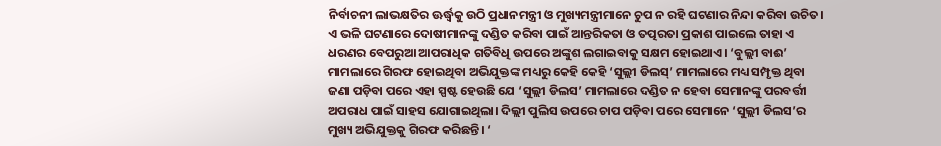ନିର୍ବାଚନୀ ଲାଭକ୍ଷତିର ଊର୍ଦ୍ଧ୍ୱକୁ ଉଠି ପ୍ରଧାନମନ୍ତ୍ରୀ ଓ ମୁଖ୍ୟମନ୍ତ୍ରୀମାନେ ଚୁପ ନ ରହି ଘଟଣାର ନିନ୍ଦା କରିବା ଉଚିତ। ଏ ଭଳି ଘଟଣାରେ ଦୋଷୀମାନଙ୍କୁ ଦଣ୍ଡିତ କରିବା ପାଇଁ ଆନ୍ତରିକତା ଓ ତତ୍ପରତା ପ୍ରକାଶ ପାଇଲେ ତାହା ଏ ଧରଣର ବେପରୁଆ ଆପରାଧିକ ଗତିବିଧି ଉପରେ ଅଙ୍କୁଶ ଲଗାଇବାକୁ ସକ୍ଷମ ହୋଇଥାଏ। ‘ବୁଲ୍ଲୀ ବାଈ’ ମାମଲାରେ ଗିରଫ ହୋଇଥିବା ଅଭିଯୁକ୍ତଙ୍କ ମଧ୍ୟରୁ କେହି କେହି ‘ସୁଲ୍ଲୀ ଡିଲସ୍’ ମାମଲାରେ ମଧ୍ୟ ସମ୍ପୃକ୍ତ ଥିବା ଜଣା ପଡ଼ିବା ପରେ ଏହା ସ୍ପଷ୍ଟ ହେଉଛି ଯେ ‘ସୁଲ୍ଲୀ ଡିଲସ’ ମାମଲାରେ ଦଣ୍ଡିତ ନ ହେବା ସେମାନଙ୍କୁ ପରବର୍ତ୍ତୀ ଅପରାଧ ପାଇଁ ସାହସ ଯୋଗାଇଥିଲା। ଦିଲ୍ଲୀ ପୁଲିସ ଉପରେ ଚାପ ପଡ଼ିବା ପରେ ସେମାନେ ‘ସୁଲ୍ଲୀ ଡିଲସ’ର ମୁଖ୍ୟ ଅଭିଯୁକ୍ତକୁ ଗିରଫ କରିଛନ୍ତି। ‘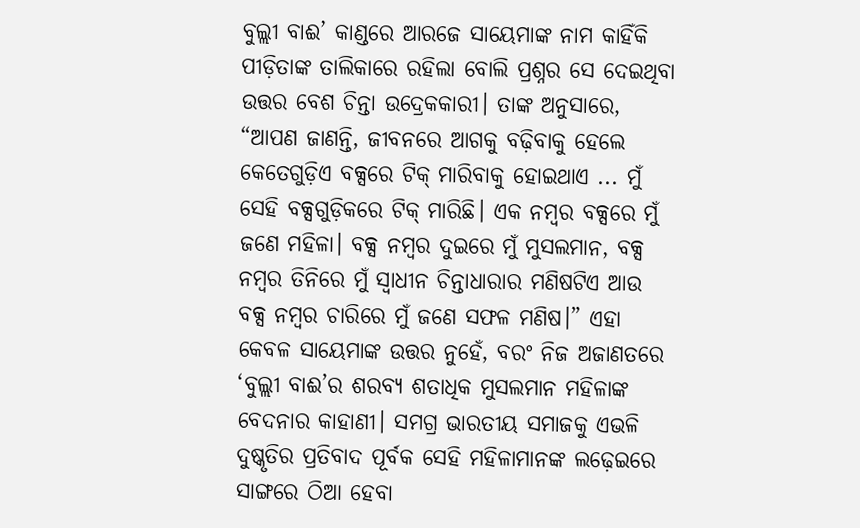ବୁଲ୍ଲୀ ବାଈ’ କାଣ୍ଡରେ ଆରଜେ ସାୟେମାଙ୍କ ନାମ କାହିଁକି ପୀଡ଼ିତାଙ୍କ ତାଲିକାରେ ରହିଲା ବୋଲି ପ୍ରଶ୍ନର ସେ ଦେଇଥିବା ଉତ୍ତର ବେଶ ଚିନ୍ତା ଉଦ୍ରେକକାରୀ। ତାଙ୍କ ଅନୁସାରେ, “ଆପଣ ଜାଣନ୍ତି, ଜୀବନରେ ଆଗକୁ ବଢ଼ିବାକୁ ହେଲେ କେତେଗୁଡ଼ିଏ ବକ୍ସରେ ଟିକ୍ ମାରିବାକୁ ହୋଇଥାଏ ... ମୁଁ ସେହି ବକ୍ସଗୁଡ଼ିକରେ ଟିକ୍ ମାରିଛି। ଏକ ନମ୍ୱର ବକ୍ସରେ ମୁଁ ଜଣେ ମହିଳା। ବକ୍ସ ନମ୍ୱର ଦୁଇରେ ମୁଁ ମୁସଲମାନ, ବକ୍ସ ନମ୍ୱର ତିନିରେ ମୁଁ ସ୍ୱାଧୀନ ଚିନ୍ତାଧାରାର ମଣିଷଟିଏ ଆଉ ବକ୍ସ ନମ୍ୱର ଚାରିରେ ମୁଁ ଜଣେ ସଫଳ ମଣିଷ।” ଏହା କେବଳ ସାୟେମାଙ୍କ ଉତ୍ତର ନୁହେଁ, ବରଂ ନିଜ ଅଜାଣତରେ ‘ବୁଲ୍ଲୀ ବାଈ’ର ଶରବ୍ୟ ଶତାଧିକ ମୁସଲମାନ ମହିଳାଙ୍କ ବେଦନାର କାହାଣୀ। ସମଗ୍ର ଭାରତୀୟ ସମାଜକୁ ଏଭଳି ଦୁଷ୍କୃତିର ପ୍ରତିବାଦ ପୂର୍ବକ ସେହି ମହିଳାମାନଙ୍କ ଲଢ଼େଇରେ ସାଙ୍ଗରେ ଠିଆ ହେବା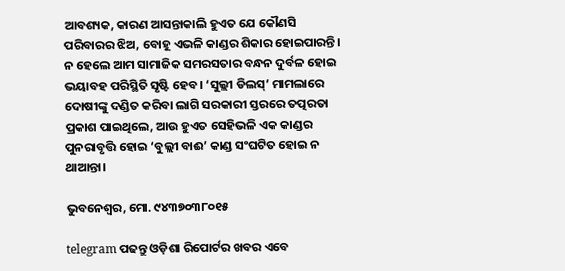ଆବଶ୍ୟକ, କାରଣ ଆସନ୍ତାକାଲି ହୁଏତ ଯେ କୌଣସି ପରିବାରର ଝିଅ, ବୋହୂ ଏଭଳି କାଣ୍ଡର ଶିକାର ହୋଇପାରନ୍ତି। ନ ହେଲେ ଆମ ସାମାଜିକ ସମରସତାର ବନ୍ଧନ ଦୁର୍ବଳ ହୋଇ ଭୟାବହ ପରିସ୍ଥିତି ସୃଷ୍ଟି ହେବ। ‘ସୁଲ୍ଲୀ ଡିଲସ୍’ ମାମଲାରେ ଦୋଷୀଙ୍କୁ ଦଣ୍ଡିତ କରିବା ଲାଗି ସରକାରୀ ସ୍ତରରେ ତତ୍ପରତା ପ୍ରକାଶ ପାଇଥିଲେ, ଆଉ ହୁଏତ ସେହିଭଳି ଏକ କାଣ୍ଡର ପୁନରାବୃତ୍ତି ହୋଇ ‘ବୁଲ୍ଲୀ ବାଈ’ କାଣ୍ଡ ସଂଘଟିତ ହୋଇ ନ ଥାଆନ୍ତା।

ଭୁବନେଶ୍ଵର, ମୋ. ୯୪୩୭୦୩୮୦୧୫

telegram ପଢନ୍ତୁ ଓଡ଼ିଶା ରିପୋର୍ଟର ଖବର ଏବେ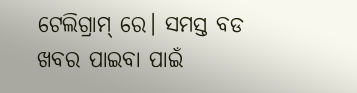ଟେଲିଗ୍ରାମ୍ ରେ। ସମସ୍ତ ବଡ ଖବର ପାଇବା ପାଇଁ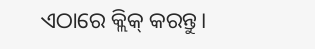ଏଠାରେ କ୍ଲିକ୍ କରନ୍ତୁ।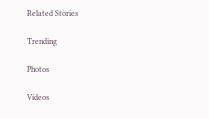Related Stories

Trending

Photos

Videos